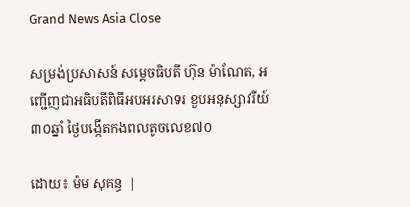Grand News Asia Close

សម្រង់ប្រសាសន៍ សម្តេចធិបតី ហ៊ុន ម៉ាណែត, អញ្ជើញជាអធិបតីពិធីអបអរសាទរ ខួបអនុស្សាវរីយ៍៣០ឆ្នាំ ថ្ងៃបង្កើតកងពលតូចលេខ៧០

ដោយ៖ ម៉ម សុគន្ធ  |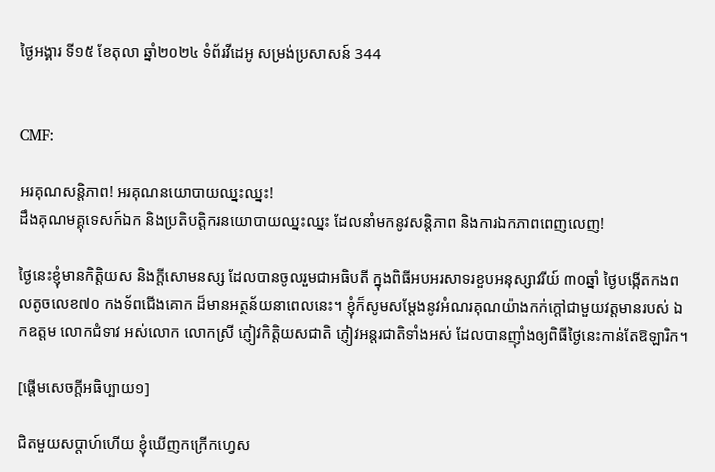ថ្ងៃអង្គារ ទី១៥ ខែតុលា ឆ្នាំ២០២៤ ទំព័រវីដេអូ សម្រង់ប្រសាសន៍ 344


CMF:

អរគុណសន្តិភាព! អរគុណនយោបាយឈ្នះឈ្នះ!
ដឹងគុណមគ្គុទេសក៍ឯក និងប្រតិបត្តិករនយោបាយឈ្នះឈ្នះ ដែលនាំមកនូវសន្តិភាព និងការឯកភាពពេញលេញ!

ថ្ងៃនេះខ្ញុំមានកិត្តិយស និងក្តីសោមនស្ស ដែលបានចូលរួមជាអធិបតី ក្នុងពិធីអបអរសាទរខួបអនុស្សាវរីយ៍ ៣០ឆ្នាំ ថ្ងៃបង្កើតកងពលតូចលេខ៧០ កងទ័ពជើងគោក ដ៏មានអត្ថន័យនាពេលនេះ។ ខ្ញុំក៏សូមសម្ដែងនូវអំណរគុណយ៉ាងកក់ក្តៅជាមួយវត្តមានរបស់ ឯកឧត្តម លោកជំទាវ អស់លោក លោកស្រី ភ្ញៀវកិត្តិយសជាតិ ភ្ញៀវអន្តរជាតិទាំងអស់ ដែលបានញ៉ាំងឲ្យពិធីថ្ងៃនេះកាន់តែឱឡារិក។

[ផ្ដើមសេចក្ដីអធិប្បាយ១]

ជិតមួយសប្ដាហ៍ហើយ ខ្ញុំឃើញកក្រើកហ្វេស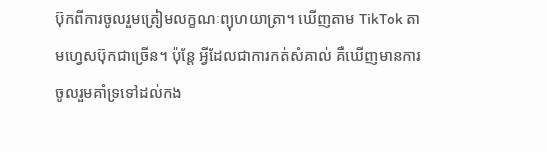ប៊ុកពីការចូលរួមត្រៀមលក្ខណៈព្យុហយាត្រា។ ឃើញតាម TikTok តាមហ្វេសប៊ុកជាច្រើន។ ប៉ុន្តែ អ្វីដែលជាការកត់សំគាល់ គឺឃើញមានការចូលរួមគាំទ្រទៅដល់កង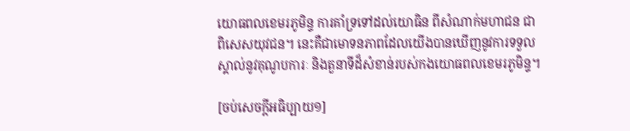យោធពលខេមរភូមិន្ទ ការគាំទ្រទៅដល់យោធិន ពីសំណាក់មហាជន ជាពិសេសយុវជន។ នេះគឺជាមោទនភាពដែលយើងបានឃើញនូវការទទួលស្គាល់នូវគុណូបការៈ និងតួនាទីដ៏សំខាន់របស់កងយោធពលខេមរភូមិន្ទ។

[ចប់សេចក្ដីអធិប្បាយ១]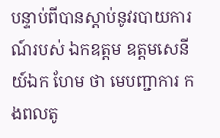បន្ទាប់ពីបានស្តាប់នូវរបាយការណ៍របស់ ឯកឧត្តម ឧត្តមសេនីយ៍ឯក ហែម ថា មេបញ្ជាការ កងពលតូ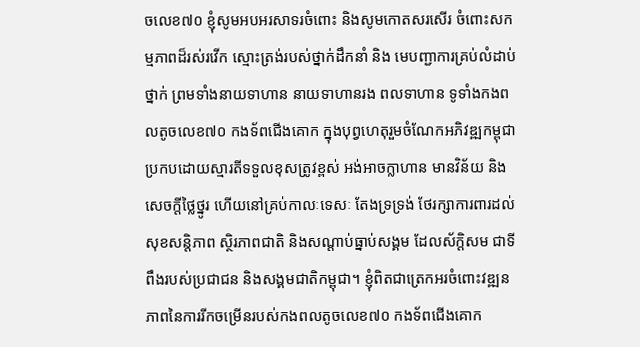ចលេខ៧០ ខ្ញុំសូមអបអរសាទរចំពោះ និងសូមកោតសរសើរ ចំពោះសកម្មភាពដ៏រស់រវើក ស្មោះត្រង់របស់ថ្នាក់ដឹកនាំ និង មេបញ្ជាការគ្រប់លំដាប់ថ្នាក់ ព្រមទាំងនាយទាហាន នាយទាហានរង ពលទាហាន ទូទាំងកងពលតូចលេខ៧០ កងទ័ពជើងគោក ក្នុងបុព្វហេតុរួមចំណែកអភិវឌ្ឍកម្ពុជា ប្រកបដោយស្មារតីទទួលខុសត្រូវខ្ពស់ អង់អាចក្លាហាន មានវិន័យ និងសេចក្តីថ្លៃថ្នូរ ហើយនៅគ្រប់កាលៈទេសៈ តែងទ្រទ្រង់ ថែរក្សាការពារដល់សុខសន្តិភាព ស្ថិរភាពជាតិ និងសណ្ដាប់ធ្នាប់សង្គម ដែលស័ក្តិសម ជាទីពឹងរបស់ប្រជាជន និងសង្គមជាតិកម្ពុជា។ ខ្ញុំពិតជាត្រេកអរចំពោះវឌ្ឍនភាពនៃការរីកចម្រើនរបស់កងពលតូចលេខ៧០ កងទ័ពជើងគោក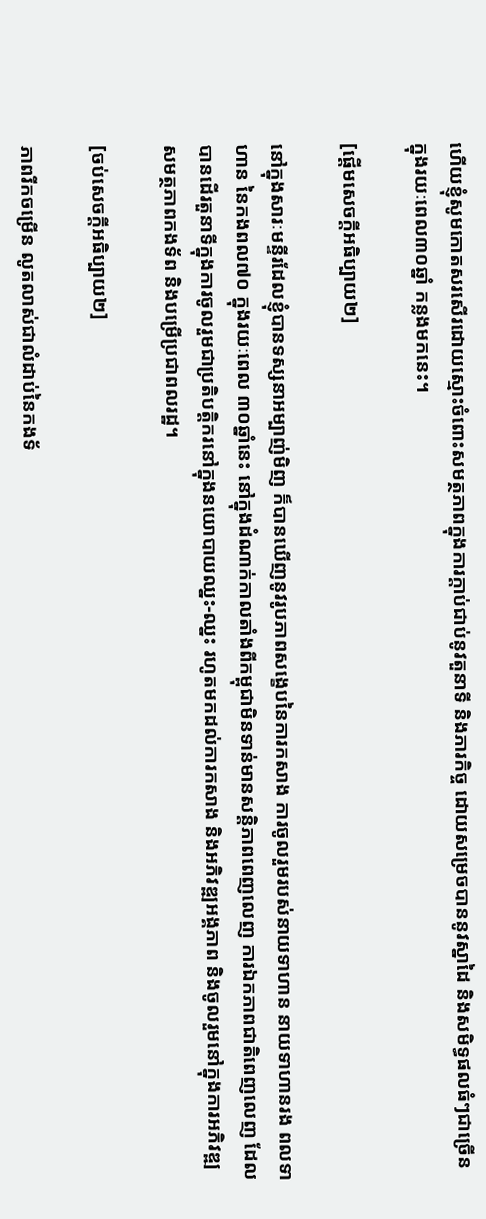ហើយខ្ញុំសូមកោតសរសើរដោយស្មោះចំពោះសមត្ថភាពក្នុងការក្តាប់ជាប់នូវតួនាទី និងភារកិច្ច ដោយសម្រេចបាននូវស្នាដៃ និងសមិទ្ធផលធំៗជាច្រើន ក្នុងរយៈពេល៣០ឆ្នាំ កន្លងមកនេះ។

[ផ្ដើមសេចក្ដីអធិប្បាយ២]

នៅក្នុងសារៈមន្ទីរដែលខ្ញុំបានទស្សនាអម្បាញ់មិញ ក៏បានឃើញនូវរូបភាពសង្ខេបនៃការកសាង ការចូលរួមរបស់នាយទាហាន នាយទាហានរង ពលទាហាន នៃកងពល៧០ ក្នុងរយៈពេល ៣០ឆ្នាំនេះ នៅក្នុងដំណាក់កាលតាំងពីកម្ពុជាមិនទាន់មានសន្ដិភាពពេញលេញ ការឯកភាពជាតិពេញលេញ ដែលបានដើរតួនាទីក្នុងការចូលរួមជាប្រតិបត្តិករនៅក្នុងនយោបាយឈ្នះ-ឈ្នះ រហូតមកដល់ការកសាង និងអភិវឌ្ឍអង្គភាព និងចូលរួមនៅក្នុងការអភិវឌ្ឍសមត្ថភាពកងទ័ព និងបម្រើប្រជាពលរដ្ឋ។

[ចប់សេចក្ដីអធិប្បាយ២]

ភាពរីកចម្រើន លូតលាស់ជាលំដាប់នៃកងទ័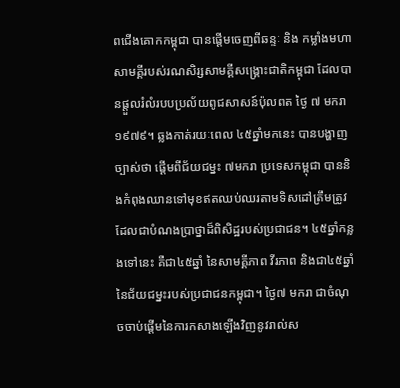ពជើងគោកកម្ពុជា បានផ្ដើមចេញពីឆន្ទៈ និង កម្លាំងមហាសាមគ្គីរបស់រណសិរ្សសាមគ្គីសង្គ្រោះជាតិកម្ពុជា ដែលបានផ្តួលរំលំរបបប្រល័យពូជសាសន៍ប៉ុលពត ថ្ងៃ ៧ មករា ១៩៧៩។ ឆ្លងកាត់រយៈពេល ៤៥ឆ្នាំមកនេះ បានបង្ហាញច្បាស់ថា ផ្តើមពីជ័យជម្នះ ៧មករា ប្រទេសកម្ពុជា បាននិងកំពុងឈានទៅមុខឥតឈប់ឈរតាមទិសដៅត្រឹមត្រូវ ដែលជាបំណងប្រាថ្នាដ៏ពិសិដ្ឋរបស់ប្រជាជន។ ៤៥ឆ្នាំកន្លងទៅនេះ គឺជា៤៥ឆ្នាំ នៃសាមគ្គីភាព វីរភាព និងជា៤៥ឆ្នាំ នៃជ័យជម្នះរបស់ប្រជាជនកម្ពុជា។ ថ្ងៃ៧ មករា ជាចំណុចចាប់ផ្តើមនៃការកសាងឡើងវិញនូវរាល់ស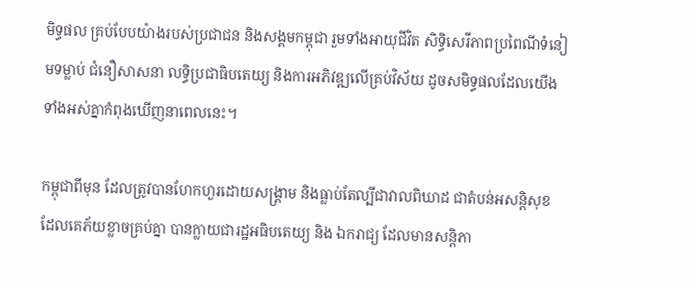មិទ្ធផល គ្រប់បែបយ៉ាងរបស់ប្រជាជន និងសង្គមកម្ពុជា រួមទាំងអាយុជីវិត សិទ្ធិសេរីភាពប្រពៃណីទំនៀមទម្លាប់ ជំនឿសាសនា លទ្ធិប្រជាធិបតេយ្យ និងការអភិវឌ្ឍលើគ្រប់វិស័យ ដូចសមិទ្ធផលដែលយើងទាំងអស់គ្នាកំពុងឃើញនាពេលនេះ។

កម្ពុជាពីមុន ដែលត្រូវបានហែកហួរដោយសង្រ្គាម និងធ្លាប់តែល្បីជាវាលពិឃាដ ជាតំបន់អសន្តិសុខ ដែលគេភ័យខ្លាចគ្រប់គ្នា បានក្លាយជារដ្ឋអធិបតេយ្យ និង ឯករាជ្យ ដែលមានសន្តិភា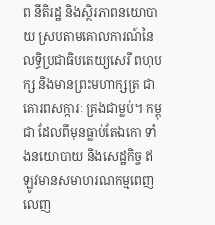ព នីតិរដ្ឋ និងស្ថិរភាពនយោបាយ ស្របតាមគោលការណ៍នៃលទ្ធិប្រជាធិបតេយ្យសេរី ពហុបក្ស និងមានព្រះមហាក្សត្រ ជាគោរពសក្ការៈ គ្រងជាម្លប់។ កម្ពុជា ដែលពីមុនធ្លាប់តែឯកោ ទាំងនយោបាយ និងសេដ្ឋកិច្ច ឥឡូវមានសមាហរណកម្មពេញលេញ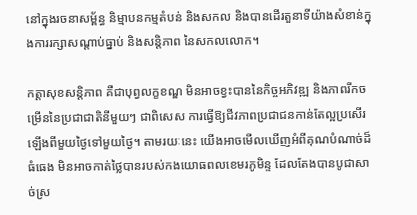នៅក្នុងរចនាសម្ព័ន្ធ និម្មាបនកម្មតំបន់ និងសកល និងបានដើរតួនាទីយ៉ាងសំខាន់ក្នុងការរក្សាសណ្តាប់ធ្នាប់ និងសន្តិភាព នៃសកលលោក។

កត្តាសុខសន្តិភាព គឺជាបុព្វលក្ខខណ្ឌ មិនអាចខ្វះបាននៃកិច្ចអភិវឌ្ឍ និងភាពរីកចម្រើននៃប្រជាជាតិនីមួយៗ ជាពិសេស ការធ្វើឱ្យជីវភាពប្រជាជនកាន់តែល្អប្រសើរឡើងពីមួយថ្ងៃទៅមួយថ្ងៃ។ តាមរយៈនេះ យើងអាចមើលឃើញអំពីគុណបំណាច់ដ៏ធំធេង មិនអាចកាត់ថ្លៃបានរបស់កងយោធពលខេមរភូមិន្ទ ដែលតែងបានបូជាសាច់ស្រ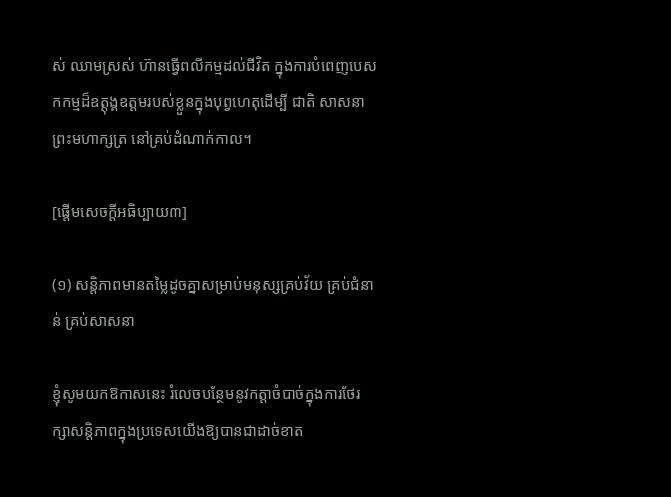ស់ ឈាមស្រស់ ហ៊ានធ្វើពលីកម្មដល់ជីវិត ក្នុងការបំពេញបេសកកម្មដ៏ឧត្តុង្គឧត្តមរបស់ខ្លួនក្នុងបុព្វហេតុដើម្បី ជាតិ សាសនា ព្រះមហាក្សត្រ នៅគ្រប់ដំណាក់កាល។

[ផ្ដើមសេចក្ដីអធិប្បាយ៣]

(១) សន្តិភាពមានតម្លៃដូចគ្នាសម្រាប់មនុស្សគ្រប់វ័យ គ្រប់ជំនាន់ គ្រប់សាសនា

ខ្ញុំសូមយកឱកាសនេះ រំលេចបន្ថែមនូវកត្តាចំបាច់ក្នុងការថែរក្សាសន្តិភាពក្នុងប្រទេសយើងឱ្យបានជាដាច់ខាត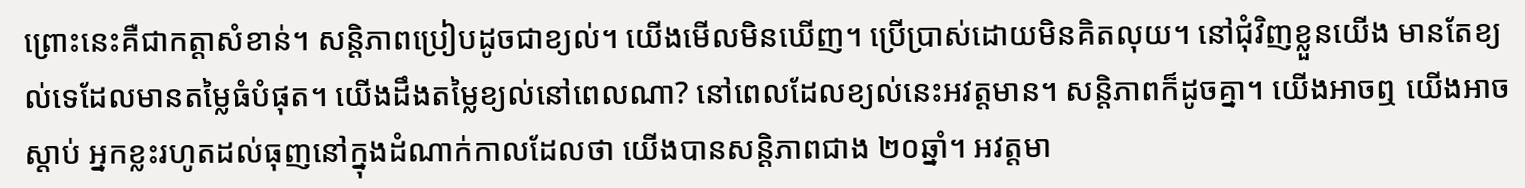ព្រោះនេះគឺជាកត្តាសំខាន់។ សន្តិភាពប្រៀបដូចជាខ្យល់។ យើងមើលមិនឃើញ។ ប្រើប្រាស់ដោយមិនគិតលុយ។ នៅជុំវិញខ្លួនយើង មានតែខ្យល់ទេដែលមានតម្លៃធំបំផុត។ យើងដឹងតម្លៃខ្យល់នៅពេលណា? នៅពេលដែលខ្យល់នេះអវត្តមាន។ សន្តិភាពក៏ដូចគ្នា។ យើងអាចឮ យើងអាចស្ដាប់ អ្នកខ្លះរហូតដល់ធុញនៅក្នុងដំណាក់កាលដែលថា យើងបានសន្តិភាពជាង ២០ឆ្នាំ។ អវត្តមា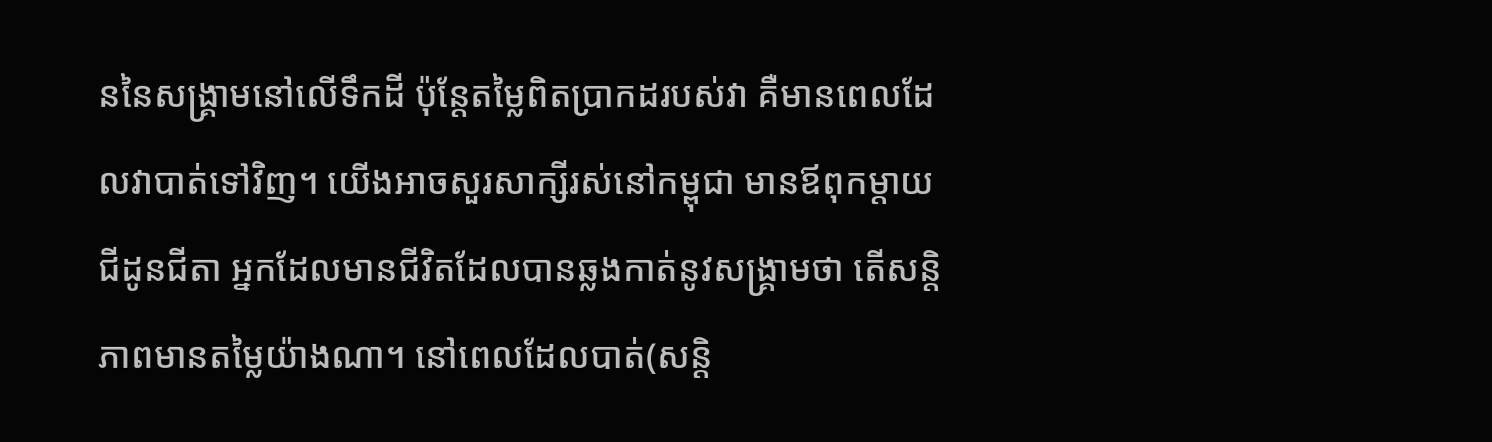ននៃសង្រ្គាមនៅលើទឹកដី ប៉ុន្តែតម្លៃពិតប្រាកដរបស់វា គឺមានពេលដែលវាបាត់ទៅវិញ។ យើងអាចសួរសាក្សីរស់នៅកម្ពុជា មានឪពុកម្ដាយ ជីដូនជីតា អ្នកដែលមានជីវិតដែលបានឆ្លងកាត់នូវសង្រ្គាមថា តើសន្តិភាពមានតម្លៃយ៉ាងណា។ នៅពេលដែលបាត់(សន្តិ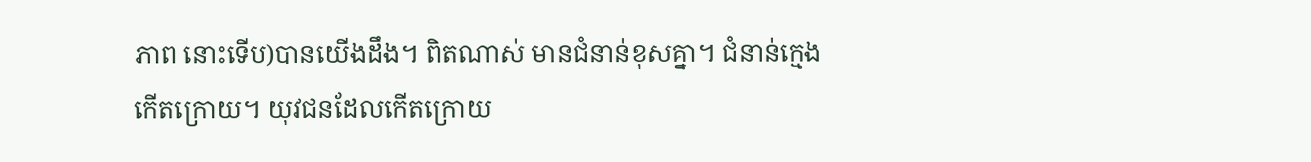ភាព នោះទើប)បានយើងដឹង។ ពិតណាស់ មានជំនាន់ខុសគ្នា។ ជំនាន់ក្មេងកើតក្រោយ។ យុវជនដែលកើតក្រោយ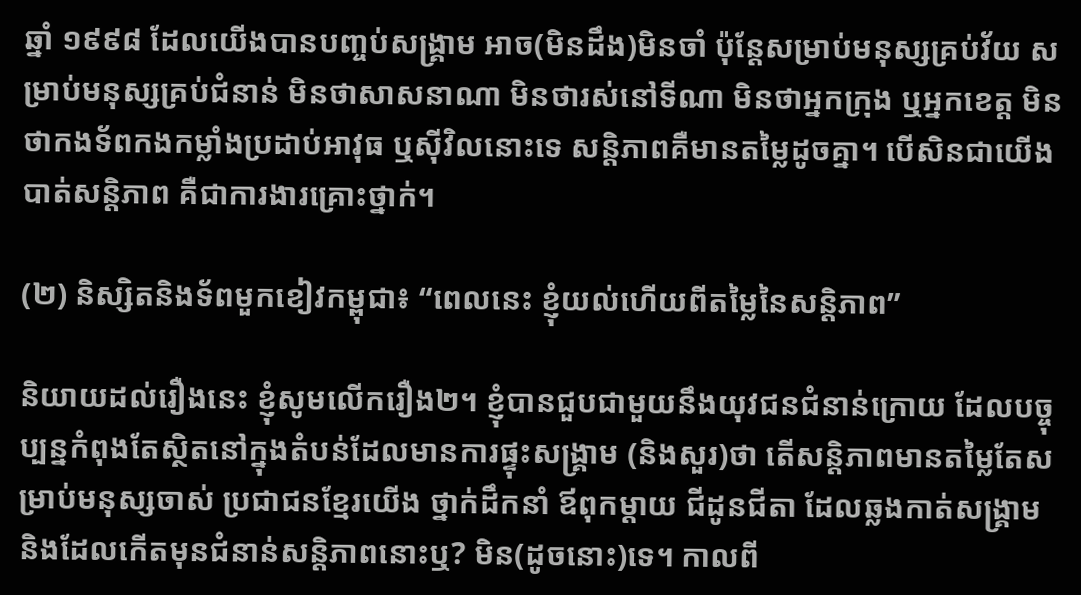ឆ្នាំ ១៩៩៨ ដែលយើងបានបញ្ចប់សង្រ្គាម អាច(មិនដឹង)មិនចាំ ប៉ុន្តែសម្រាប់មនុស្សគ្រប់វ័យ សម្រាប់មនុស្សគ្រប់ជំនាន់ មិនថាសាសនាណា មិនថារស់នៅទីណា មិនថាអ្នកក្រុង ឬអ្នកខេត្ត មិនថាកងទ័ពកងកម្លាំងប្រដាប់អាវុធ ឬស៊ីវិលនោះទេ សន្តិភាពគឺមានតម្លៃដូចគ្នា។ បើសិនជាយើងបាត់សន្តិភាព គឺជាការងារគ្រោះថ្នាក់។

(២) និស្សិតនិងទ័ពមួកខៀវកម្ពុជា៖ “ពេលនេះ ខ្ញុំយល់ហើយពីតម្លៃនៃសន្តិភាព”

និយាយដល់រឿងនេះ ខ្ញុំសូមលើករឿង២។ ខ្ញុំបានជួបជាមួយនឹងយុវជនជំនាន់ក្រោយ ដែលបច្ចុប្បន្នកំពុងតែស្ថិតនៅក្នុងតំបន់ដែលមានការផ្ទុះសង្រ្គាម (និងសួរ)ថា តើសន្តិភាពមានតម្លៃតែសម្រាប់មនុស្សចាស់ ប្រជាជនខ្មែរយើង ថ្នាក់ដឹកនាំ ឪពុកម្ដាយ ជីដូនជីតា ដែលឆ្លងកាត់សង្រ្គាម និងដែលកើតមុនជំនាន់សន្តិភាពនោះឬ? មិន(ដូចនោះ)ទេ។ កាលពី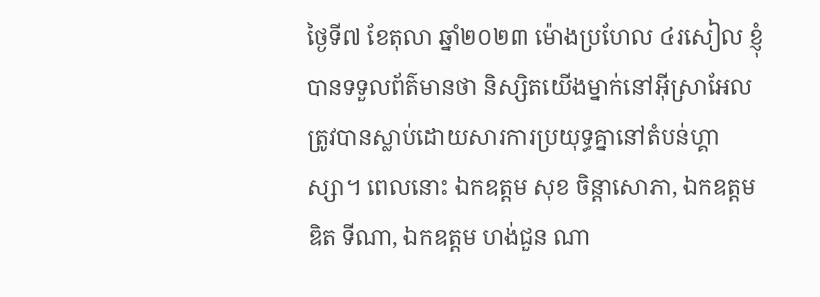ថ្ងៃទី៧ ខែតុលា ឆ្នាំ២០២៣ ម៉ោងប្រហែល ៤រសៀល ខ្ញុំបានទទួលព័ត៌មានថា និស្សិតយើងម្នាក់នៅអ៊ីស្រាអែល ត្រូវបានស្លាប់ដោយសារការប្រយុទ្ធគ្នានៅតំបន់ហ្គាស្សា។ ពេលនោះ ឯកឧត្តម សុខ ចិន្ដាសោភា, ឯកឧត្តម ឌិត ទីណា, ឯកឧត្តម ហង់ជួន ណា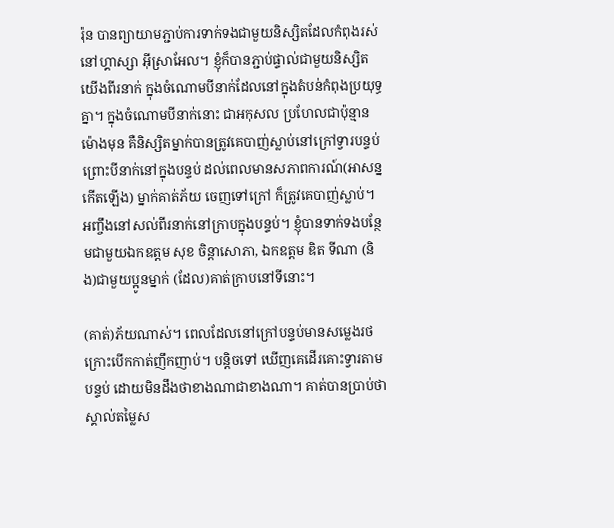រ៉ុន បានព្យាយាមភ្ជាប់ការទាក់ទងជាមួយនិស្សិតដែលកំពុងរស់នៅហ្គាស្សា អ៊ីស្រាអែល។ ខ្ញុំក៏បានភ្ជាប់ផ្ទាល់ជាមួយនិស្សិតយើងពីរនាក់ ក្នុងចំណោមបីនាក់ដែលនៅក្នុងតំបន់កំពុងប្រយុទ្ធគ្នា។ ក្នុងចំណោមបីនាក់នោះ ជាអកុសល ប្រហែលជាប៉ុន្មានម៉ោងមុន គឺនិស្សិតម្នាក់បានត្រូវគេបាញ់ស្លាប់នៅក្រៅទ្វារបន្ទប់ ព្រោះបីនាក់នៅក្នុងបន្ទប់ ដល់ពេលមានសភាពការណ៍(អាសន្នកើតឡើង) ម្នាក់គាត់ភ័យ ចេញទៅក្រៅ ក៏ត្រូវគេបាញ់ស្លាប់។ អញ្ចឹងនៅសល់ពីរនាក់នៅក្រាបក្នុងបន្ទប់។ ខ្ញុំបានទាក់ទងបន្ថែមជាមួយឯកឧត្តម សុខ ចិន្ដាសោភា, ឯកឧត្តម ឌិត ទីណា (និង)ជាមួយប្អូនម្នាក់ (ដែល)គាត់ក្រាបនៅទីនោះ។

(គាត់)ភ័យណាស់។ ពេលដែលនៅក្រៅបន្ទប់មានសម្លេងរថក្រោះបើកកាត់ញឹកញាប់។ បន្តិចទៅ ឃើញគេដើរគោះទ្វារតាមបន្ទប់ ដោយមិនដឹងថាខាងណាជាខាងណា។ គាត់បានប្រាប់ថា ស្គាល់តម្លៃស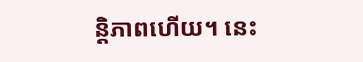ន្តិភាពហើយ។ នេះ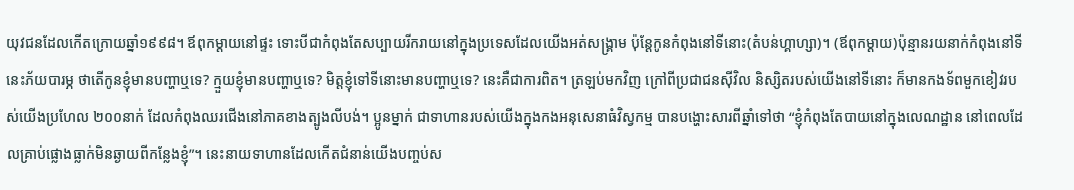យុវជនដែលកើតក្រោយឆ្នាំ១៩៩៨។ ឪពុកម្ដាយនៅផ្ទះ ទោះបីជាកំពុងតែសប្បាយរីករាយនៅក្នុងប្រទេសដែលយើងអត់សង្រ្គាម ប៉ុន្តែកូនកំពុងនៅទីនោះ(តំបន់ហ្គាហ្សា)។ (ឪពុកម្ដាយ)ប៉ុន្មានរយនាក់កំពុងនៅទីនេះភ័យបារម្ភ ថាតើកូនខ្ញុំមានបញ្ហាឬទេ? ក្មួយខ្ញុំមានបញ្ហាឬទេ? មិត្តខ្ញុំទៅទីនោះមានបញ្ហាឬទេ? នេះគឺជាការពិត។ ត្រឡប់មកវិញ ក្រៅពីប្រជាជនស៊ីវិល និស្សិតរបស់យើងនៅទីនោះ ក៏មានកងទ័ពមួកខៀវរបស់យើងប្រហែល ២០០នាក់ ដែលកំពុងឈរជើងនៅភាគខាងត្បូងលីបង់។ ប្អូនម្នាក់ ជាទាហានរបស់យើងក្នុងកងអនុសេនាធំវិស្វកម្ម បានបង្ហោះសារពីឆ្នាំទៅថា “ខ្ញុំកំពុងតែបាយនៅក្នុងលេណដ្ឋាន នៅពេលដែលគ្រាប់ផ្លោងធ្លាក់មិនឆ្ងាយពីកន្លែងខ្ញុំ”។ នេះនាយទាហានដែលកើតជំនាន់យើងបញ្ចប់ស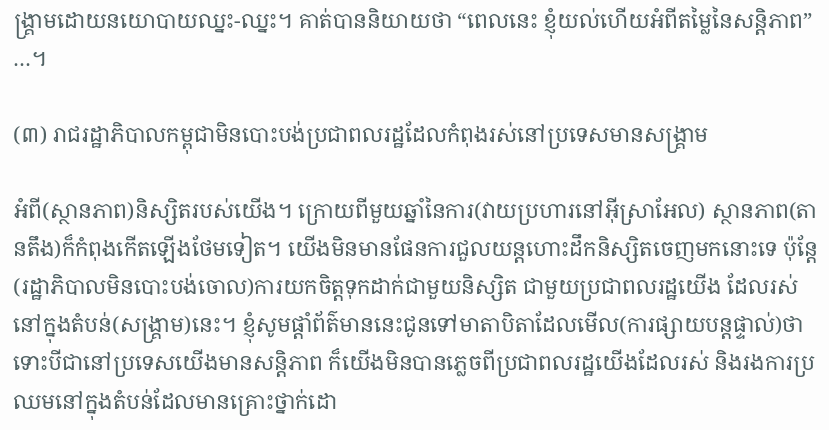ង្រ្គាមដោយនយោបាយឈ្នះ-ឈ្នះ។ គាត់បាននិយាយថា “ពេលនេះ ខ្ញុំយល់ហើយអំពីតម្លៃនៃសន្តិភាព” …។

(៣) រាជរដ្ឋាភិបាលកម្ពុជាមិនបោះបង់ប្រជាពលរដ្ឋដែលកំពុងរស់នៅប្រទេសមានសង្រ្គាម

អំពី(ស្ថានភាព)និស្សិតរបស់យើង។ ក្រោយពីមួយឆ្នាំនៃការ(វាយប្រហារនៅអ៊ីស្រាអែល) ស្ថានភាព(តានតឹង)ក៏កំពុងកើតឡើងថែមទៀត។ យើងមិនមានផែនការជួលយន្តហោះដឹកនិស្សិតចេញមកនោះទេ ប៉ុន្តែ(រដ្ឋាភិបាលមិនបោះបង់ចោល)ការយកចិត្តទុកដាក់ជាមួយនិស្សិត ជាមួយប្រជាពលរដ្ឋយើង ដែលរស់នៅក្នុងតំបន់(សង្គ្រាម)នេះ។ ខ្ញុំសូមផ្ដាំព័ត៌មាននេះជូនទៅមាតាបិតាដែលមើល(ការផ្សាយបន្តផ្ទាល់)ថា ទោះបីជានៅប្រទេសយើងមានសន្តិភាព ក៏យើងមិនបានភ្លេចពីប្រជាពលរដ្ឋយើងដែលរស់ និងរងការប្រឈមនៅក្នុងតំបន់ដែលមានគ្រោះថ្នាក់ដោ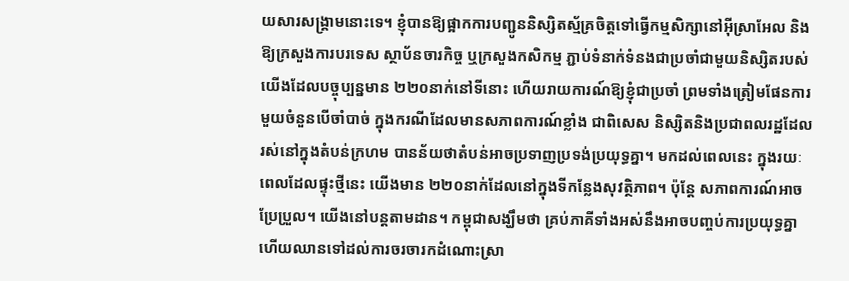យសារសង្រ្គាមនោះទេ។ ខ្ញុំបានឱ្យផ្អាកការបញ្ជូននិស្សិតស្ម័គ្រចិត្តទៅធ្វើកម្មសិក្សានៅអ៊ីស្រាអែល និងឱ្យក្រសួងការបរទេស ស្ថាប័នចារកិច្ច ឬក្រសួងកសិកម្ម ភ្ជាប់ទំនាក់ទំនងជាប្រចាំជាមួយនិស្សិតរបស់យើងដែលបច្ចុប្បន្នមាន ២២០នាក់នៅទីនោះ ហើយរាយការណ៍ឱ្យខ្ញុំជាប្រចាំ ព្រមទាំងត្រៀមផែនការមួយចំនួនបើចាំបាច់ ក្នុងករណីដែលមានសភាពការណ៍ខ្លាំង ជាពិសេស និស្សិតនិងប្រជាពលរដ្ឋដែលរស់នៅក្នុងតំបន់ក្រហម បានន័យថាតំបន់អាចប្រទាញប្រទង់ប្រយុទ្ធគ្នា។ មកដល់ពេលនេះ ក្នុងរយៈពេលដែលផ្ទុះថ្មីនេះ យើងមាន ២២០នាក់ដែលនៅក្នុងទីកន្លែងសុវត្ថិភាព។ ប៉ុន្តែ សភាពការណ៍អាចប្រែប្រួល។ យើងនៅបន្តតាមដាន។ កម្ពុជាសង្ឃឹមថា គ្រប់ភាគីទាំងអស់នឹងអាចបញ្ចប់ការប្រយុទ្ធគ្នា ហើយឈានទៅដល់ការចរចារកដំណោះស្រា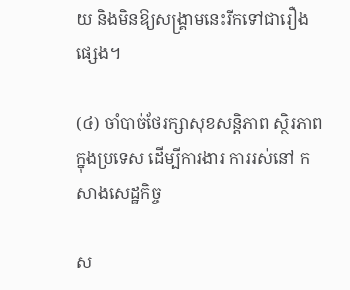យ និងមិនឱ្យសង្រ្គាមនេះរីកទៅជារឿងផ្សេង។

(៤) ចាំបាច់ថែរក្សាសុខសន្តិភាព ស្ថិរភាព ក្នុងប្រទេស ដើម្បីការងារ ការរស់នៅ កសាងសេដ្ឋកិច្ច

ស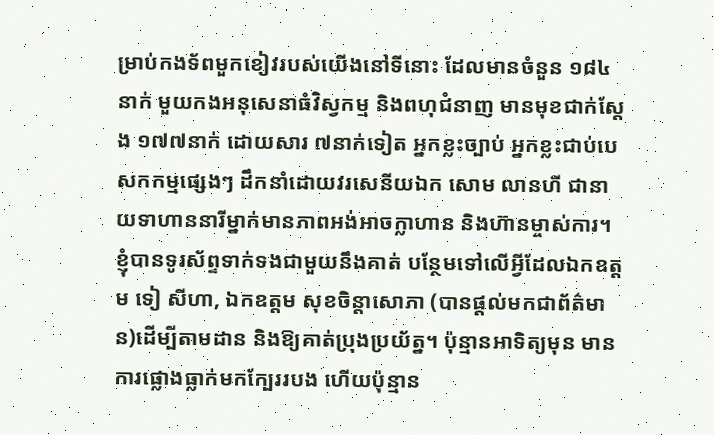ម្រាប់កងទ័ពមួកខៀវរបស់យើងនៅទីនោះ ដែលមានចំនួន ១៨៤នាក់ មួយកងអនុសេនាធំវិស្វកម្ម និងពហុជំនាញ មានមុខជាក់ស្ដែង ១៧៧នាក់ ដោយសារ ៧នាក់ទៀត អ្នកខ្លះច្បាប់ អ្នកខ្លះជាប់បេសកកម្មផ្សេងៗ ដឹកនាំដោយវរសេនីយឯក សោម លានហី ជានាយទាហាននារីម្នាក់មានភាពអង់អាចក្លាហាន និងហ៊ានម្ចាស់ការ។ ខ្ញុំបានទូរស័ព្ទទាក់ទងជាមួយនឹងគាត់ បន្ថែមទៅលើអ្វីដែលឯកឧត្តម ទៀ សីហា, ឯកឧត្តម សុខចិន្ដាសោភា (បានផ្តល់មកជាព័ត៌មាន)ដើម្បីតាមដាន និងឱ្យគាត់ប្រុងប្រយ័ត្ន។ ប៉ុន្មានអាទិត្យមុន មានការផ្លោងធ្លាក់មកក្បែររបង ហើយប៉ុន្មាន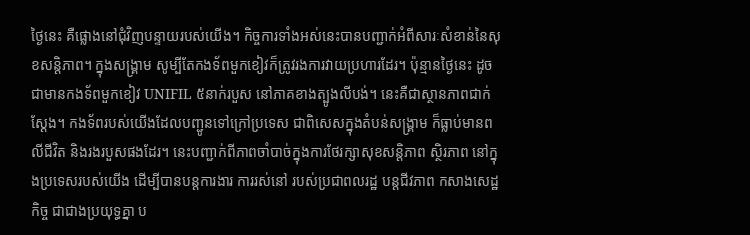ថ្ងៃនេះ គឺផ្លោងនៅជុំវិញបន្ទាយរបស់យើង។ កិច្ចការទាំងអស់នេះបានបញ្ជាក់អំពីសារៈសំខាន់នៃសុខសន្តិភាព។ ក្នុងសង្រ្គាម សូម្បីតែកងទ័ពមួកខៀវក៏ត្រូវរងការវាយប្រហារដែរ។ ប៉ុន្មានថ្ងៃនេះ ដូចជាមានកងទ័ពមួកខៀវ UNIFIL ៥នាក់របួស នៅភាគខាងត្បូងលីបង់។ នេះគឺជាស្ថានភាពជាក់ស្ដែង។ កងទ័ពរបស់យើងដែលបញ្ជូនទៅក្រៅប្រទេស ជាពិសេសក្នុងតំបន់សង្គ្រាម ក៏ធ្លាប់មានពលីជីវិត និងរងរបួសផងដែរ។ នេះបញ្ជាក់ពីភាពចាំបាច់ក្នុងការថែរក្សាសុខសន្តិភាព ស្ថិរភាព នៅក្នុងប្រទេសរបស់យើង ដើម្បីបានបន្តការងារ ការរស់នៅ របស់ប្រជាពលរដ្ឋ បន្តជីវភាព កសាងសេដ្ឋកិច្ច ជាជាងប្រយុទ្ធគ្នា ប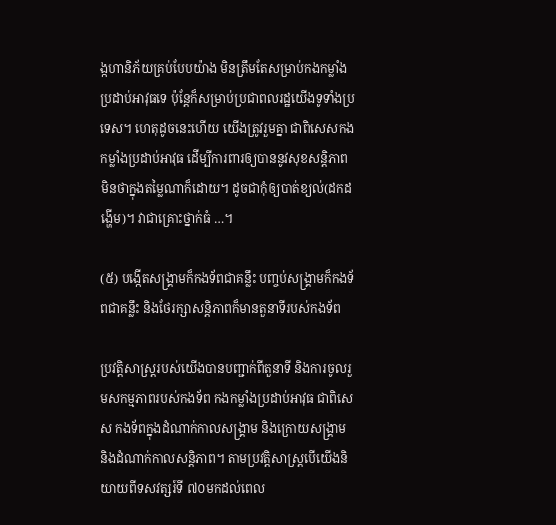ង្កហានិភ័យគ្រប់បែបយ៉ាង មិនត្រឹមតែសម្រាប់កងកម្លាំងប្រដាប់អាវុធទេ ប៉ុន្តែក៏សម្រាប់ប្រជាពលរដ្ឋយើងទូទាំងប្រទេស។ ហេតុដូចនេះហើយ យើងត្រូវរួមគ្នា ជាពិសេសកងកម្លាំងប្រដាប់អាវុធ ដើម្បីការពារឲ្យបាននូវសុខសន្តិភាព មិនថាក្នុងតម្លៃណាក៏ដោយ។ ដូចជាកុំឲ្យបាត់ខ្យល់(ដកដង្ហើម)។ វាជាគ្រោះថ្នាក់ធំ …។

(៥) បង្កើតសង្រ្គាមក៏កងទ័ពជាគន្លឹះ បញ្ចប់សង្រ្គាមក៏កងទ័ពជាគន្លឹះ និងថែរក្សាសន្តិភាពក៏មានតួនាទីរបស់កងទ័ព

ប្រវត្តិសាស្រ្តរបស់យើងបានបញ្ជាក់ពីតួនាទី និងការចូលរួមសកម្មភាពរបស់កងទ័ព កងកម្លាំងប្រដាប់អាវុធ ជាពិសេស កងទ័ពក្នុងដំណាក់កាលសង្រ្គាម និងក្រោយសង្គ្រាម និងដំណាក់កាលសន្តិភាព។ តាមប្រវត្តិសាស្រ្តបើយើងនិយាយពីទសវត្សរ៍ទី ៧០មកដល់ពេល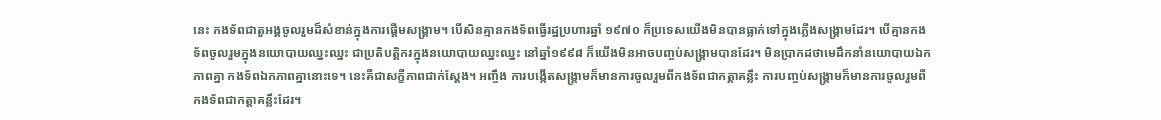នេះ កងទ័ពជាតួអង្គចូលរួមដ៏សំខាន់ក្នុងការផ្ដើមសង្រ្គាម។ បើសិនគ្មានកងទ័ពធ្វើរដ្ឋប្រហារឆ្នាំ ១៩៧០ ក៏ប្រទេសយើងមិនបានធ្លាក់ទៅក្នុងភ្លើងសង្រ្គាមដែរ។ បើគ្មានកងទ័ពចូលរួមក្នុងនយោបាយឈ្នះឈ្នះ ជាប្រតិបត្តិករក្នុងនយោបាយឈ្នះឈ្នះ នៅឆ្នាំ១៩៩៨ ក៏យើងមិនអាចបញ្ចប់សង្រ្គាមបានដែរ។ មិនប្រាកដថាមេដឹកនាំនយោបាយឯកភាពគ្នា កងទ័ពឯកភាពគ្នានោះទេ។ នេះគឺជាសក្ខីភាពជាក់ស្ដែង។ អញ្ចឹង ការបង្កើតសង្រ្គាមក៏មានការចូលរួមពីកងទ័ពជាកត្តាគន្លឹះ ការបញ្ចប់សង្រ្គាមក៏មានការចូលរួមពីកងទ័ពជាកត្តាគន្លឹះដែរ។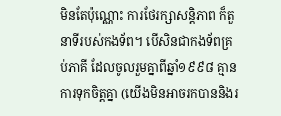មិនតែប៉ុណ្ណោះ ការថែរក្សាសន្តិភាព ក៏តួនាទីរបស់កងទ័ព។ បើសិនជាកងទ័ពគ្រប់ភាគី ដែលចូលរួមគ្នាពីឆ្នាំ១៩៩៨ គ្មានការទុកចិត្តគ្នា (យើងមិនអាចរកបាននិងរ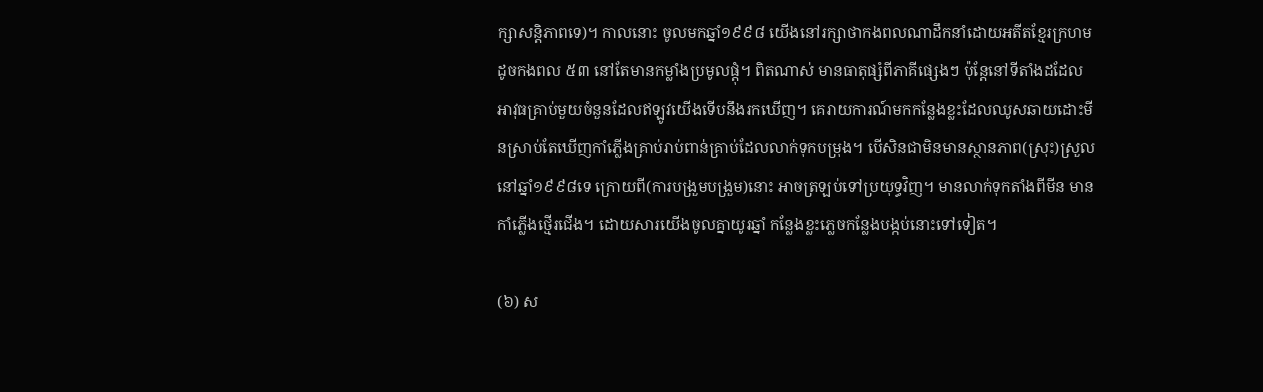ក្សាសន្តិភាពទេ)។ កាលនោះ ចូលមកឆ្នាំ១៩៩៨ យើងនៅរក្សាថាកងពលណាដឹកនាំដោយអតីតខ្មែរក្រហម ដូចកងពល ៥៣ នៅតែមានកម្លាំងប្រមូលផ្ដុំ។ ពិតណាស់ មានធាតុផ្សំពីភាគីផ្សេងៗ ប៉ុន្តែនៅទីតាំងដដែល អាវុធគ្រាប់មួយចំនួនដែលឥឡូវយើងទើបនឹងរកឃើញ។ គេរាយការណ៍មកកន្លែងខ្លះដែលឈូសឆាយដោះមីនស្រាប់តែឃើញកាំភ្លើងគ្រាប់រាប់ពាន់គ្រាប់ដែលលាក់ទុកបម្រុង។ បើសិនជាមិនមានស្ថានភាព(ស្រុះ)ស្រួលនៅឆ្នាំ១៩៩៨ទេ ក្រោយពី(ការបង្រួមបង្រួម)នោះ អាចត្រឡប់ទៅប្រយុទ្ធវិញ។ មានលាក់ទុកតាំងពីមីន មានកាំភ្លើងថ្មើរជើង។ ដោយសារយើងចូលគ្នាយូរឆ្នាំ កន្លែងខ្លះភ្លេចកន្លែងបង្កប់នោះទៅទៀត។

(៦) ស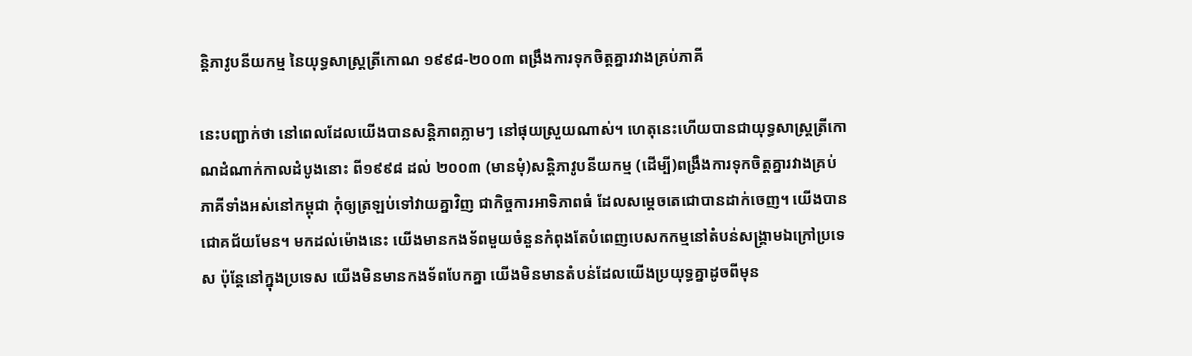ន្តិភាវូបនីយកម្ម នៃយុទ្ធសាស្រ្តត្រីកោណ ១៩៩៨-២០០៣ ពង្រឹងការទុកចិត្តគ្នារវាងគ្រប់ភាគី

នេះបញ្ជាក់ថា នៅពេលដែលយើងបានសន្តិភាពភ្លាមៗ នៅផុយស្រួយណាស់។ ហេតុនេះហើយបានជាយុទ្ធសាស្រ្តត្រីកោណដំណាក់កាលដំបូងនោះ ពី១៩៩៨ ដល់ ២០០៣ (មានមុំ)សន្តិភាវូបនីយកម្ម (ដើម្បី)ពង្រឹងការទុកចិត្តគ្នារវាងគ្រប់ភាគីទាំងអស់នៅកម្ពុជា កុំឲ្យត្រឡប់ទៅវាយគ្នាវិញ ជាកិច្ចការអាទិភាពធំ ដែលសម្ដេចតេជោបានដាក់ចេញ។ យើងបានជោគជ័យមែន។ មកដល់ម៉ោងនេះ យើងមានកងទ័ពមួយចំនួនកំពុងតែបំពេញបេសកកម្មនៅតំបន់សង្រ្គាមឯក្រៅប្រទេស ប៉ុន្តែនៅក្នុងប្រទេស យើងមិនមានកងទ័ពបែកគ្នា យើងមិនមានតំបន់ដែលយើងប្រយុទ្ធគ្នាដូចពីមុន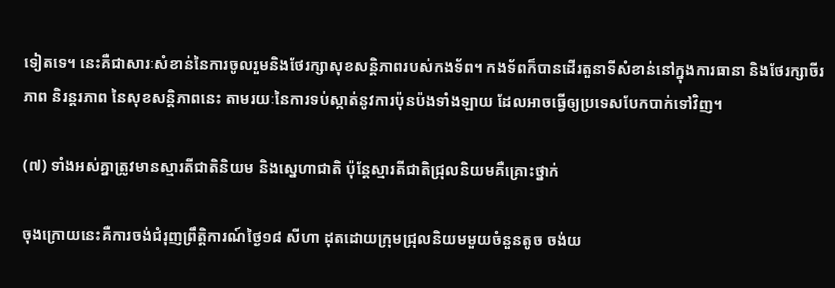ទៀតទេ។ នេះគឺជាសារៈសំខាន់នៃការចូលរួមនិងថែរក្សាសុខសន្តិភាពរបស់កងទ័ព។ កងទ័ពក៏បានដើរតួនាទីសំខាន់នៅក្នុងការធានា និងថែរក្សាចីរភាព និរន្តរភាព នៃសុខសន្តិភាពនេះ តាមរយៈនៃការទប់ស្កាត់នូវការប៉ុនប៉ងទាំងឡាយ ដែលអាចធ្វើឲ្យប្រទេសបែកបាក់ទៅវិញ។

(៧) ទាំងអស់គ្នាត្រូវមានស្មារតីជាតិនិយម និងស្នេហាជាតិ ប៉ុន្តែស្មារតីជាតិជ្រុលនិយមគឺគ្រោះថ្នាក់

ចុងក្រោយនេះគឺការចង់ជំរុញព្រឹត្តិការណ៍ថ្ងៃ១៨ សីហា ដុតដោយក្រុមជ្រុលនិយមមួយចំនួនតូច ចង់យ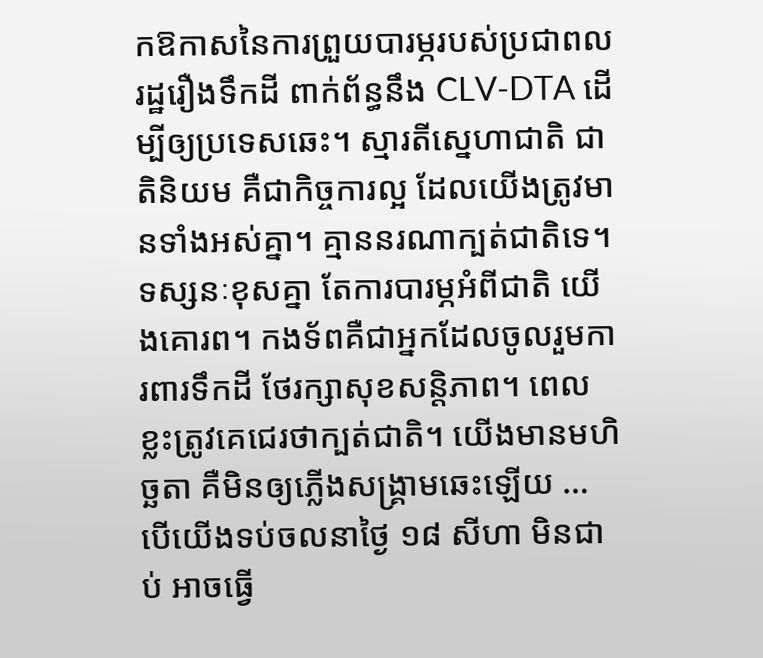កឱកាសនៃការព្រួយបារម្ភរបស់ប្រជាពលរដ្ឋរឿងទឹកដី ពាក់ព័ន្ធនឹង CLV-DTA ដើម្បីឲ្យប្រទេសឆេះ។ ស្មារតីស្នេហាជាតិ ជាតិនិយម គឺជាកិច្ចការល្អ ដែលយើងត្រូវមានទាំងអស់គ្នា។ គ្មាននរណាក្បត់ជាតិទេ។ ទស្សនៈខុសគ្នា តែការបារម្ភអំពីជាតិ យើងគោរព។ កងទ័ពគឺជាអ្នកដែលចូលរួមការពារទឹកដី ថែរក្សាសុខសន្តិភាព។ ពេលខ្លះត្រូវគេជេរថាក្បត់ជាតិ។ យើងមានមហិច្ឆតា គឺមិនឲ្យភ្លើងសង្រ្គាមឆេះឡើយ … បើយើងទប់ចលនាថ្ងៃ ១៨ សីហា មិនជាប់ អាចធ្វើ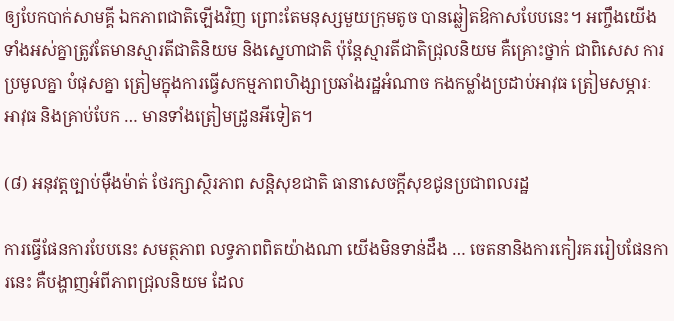ឲ្យបែកបាក់សាមគ្គី ឯកភាពជាតិឡើងវិញ ព្រោះតែមនុស្សមួយក្រុមតូច បានឆ្លៀតឱកាសបែបនេះ។ អញ្ចឹងយើងទាំងអស់គ្នាត្រូវតែមានស្មារតីជាតិនិយម និងស្នេហាជាតិ ប៉ុន្តែស្មារតីជាតិជ្រុលនិយម គឺគ្រោះថ្នាក់ ជាពិសេស ការប្រមូលគ្នា បំផុសគ្នា ត្រៀមក្នុងការធ្វើសកម្មភាពហិង្សាប្រឆាំងរដ្ឋអំណាច កងកម្លាំងប្រដាប់អាវុធ ត្រៀមសម្ភារៈ អាវុធ និងគ្រាប់បែក … មានទាំងត្រៀមដ្រូនអីទៀត។

(៨) អនុវត្តច្បាប់ម៉ឺងម៉ាត់ ថែរក្សាស្ថិរភាព សន្តិសុខជាតិ ធានាសេចក្ដីសុខជូនប្រជាពលរដ្ឋ

ការធ្វើផែនការបែបនេះ សមត្ថភាព លទ្ធភាពពិតយ៉ាងណា យើងមិនទាន់ដឹង … ចេតនានិងការកៀរគររៀបផែនការនេះ គឺបង្ហាញអំពីភាពជ្រុលនិយម ដែល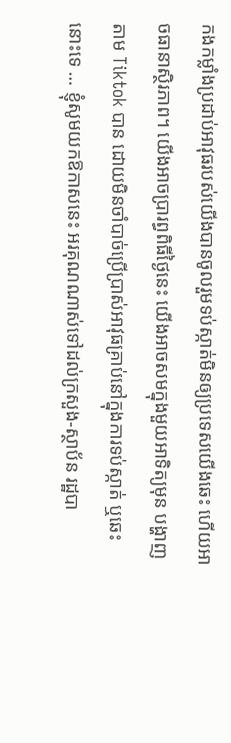កងកម្លាំងប្រដាប់អាវុធរបស់យើងបានចូលរួមទប់ស្កាត់មិនឲ្យប្រទេសយើងឆេះ ហើយអាចធានាស្ថិរភាព។ យើងអាចប្រារព្ធពិធីថ្ងៃនេះ យើងអាចសមក្នុងមួយអាទិត្យមុន បង្ហាញតាម Tiktok បាន ដោយមិនចាំបាច់ប្រើប្រាស់អាវុធគ្រាប់នៅក្នុងការទប់ស្កាត់ ឬឆេះនោះទេ … ខ្ញុំសូមយកឱកាសនេះ អរគុណណាស់ទៅដល់ក្រសួង-ស្ថាប័ន រដ្ឋបា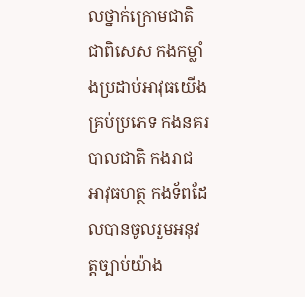លថ្នាក់ក្រោមជាតិ ជាពិសេស កងកម្លាំងប្រដាប់អាវុធយើងគ្រប់ប្រភេទ កងនគរបាលជាតិ កងរាជអាវុធហត្ថ កងទ័ពដែលបានចូលរួមអនុវត្តច្បាប់យ៉ាង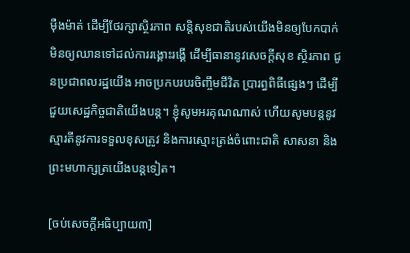ម៉ឺងម៉ាត់ ដើម្បីថែរក្សាស្ថិរភាព សន្តិសុខជាតិរបស់យើងមិនឲ្យបែកបាក់ មិនឲ្យឈានទៅដល់ការរង្គោះរង្គើ ដើម្បីធានានូវសេចក្ដីសុខ ស្ថិរភាព ជូនប្រជាពលរដ្ឋយើង អាចប្រកបរបរចិញ្ចឹមជីវិត ប្រារព្ធពិធីផ្សេងៗ ដើម្បីជួយសេដ្ឋកិច្ចជាតិយើងបន្ត។ ខ្ញុំសូមអរគុណណាស់ ហើយសូមបន្តនូវស្មារតីនូវការទទួលខុសត្រូវ និងការស្មោះត្រង់ចំពោះជាតិ សាសនា និងព្រះមហាក្សត្រយើងបន្តទៀត។

[ចប់សេចក្ដីអធិប្បាយ៣]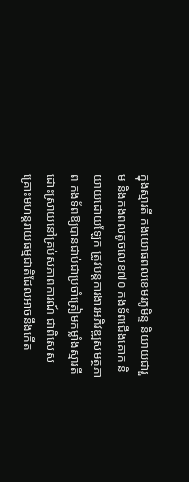ក្នុងស្មារតី កងយោធពលខេមរភូមិន្ទ និយាយជារួម និងកងពលតូចលេខ៧០ កងទ័ពជើងគោក និយាយដោយឡែក ត្រូវបន្តការងារអភិវឌ្ឍសមត្ថភាព កងទ័ពឱ្យបានជាប់ជាប្រចាំត្រៀមកម្លាំងស្មារតី ដោះស្រាយនៅគ្រប់សភាពការណ៍ ជាពិសេសគ្រោះមហន្តរាយធម្មជាតិដែលអាចនឹងកើត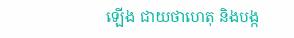ឡើង ជាយថាហេតុ និងបង្ក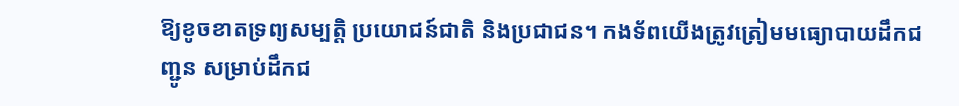ឱ្យខូចខាតទ្រព្យសម្បត្តិ ប្រយោជន៍ជាតិ និងប្រជាជន។ កងទ័ពយើងត្រូវត្រៀមមធ្យោបាយដឹកជញ្ជូន សម្រាប់ដឹកជ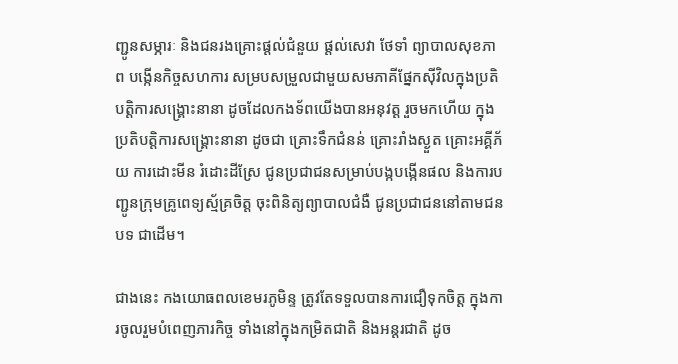ញ្ជូនសម្ភារៈ និងជនរងគ្រោះផ្តល់ជំនួយ ផ្តល់សេវា ថែទាំ ព្យាបាលសុខភាព បង្កើនកិច្ចសហការ សម្របសម្រួលជាមួយសមភាគីផ្នែកស៊ីវិលក្នុងប្រតិបត្តិការសង្គ្រោះនានា ដូចដែលកងទ័ពយើងបានអនុវត្ត រួចមកហើយ ក្នុងប្រតិបត្តិការសង្គ្រោះនានា ដូចជា គ្រោះទឹកជំនន់ គ្រោះរាំងស្ងួត គ្រោះអគ្គីភ័យ ការដោះមីន រំដោះដីស្រែ ជូនប្រជាជនសម្រាប់បង្កបង្កើនផល និងការបញ្ជូនក្រុមគ្រូពេទ្យស្ម័គ្រចិត្ត ចុះពិនិត្យព្យាបាលជំងឺ ជូនប្រជាជននៅតាមជនបទ ជាដើម។

ជាងនេះ កងយោធពលខេមរភូមិន្ទ ត្រូវតែទទួលបានការជឿទុកចិត្ត ក្នុងការចូលរួមបំពេញភារកិច្ច ទាំងនៅក្នុងកម្រិតជាតិ និងអន្តរជាតិ ដូច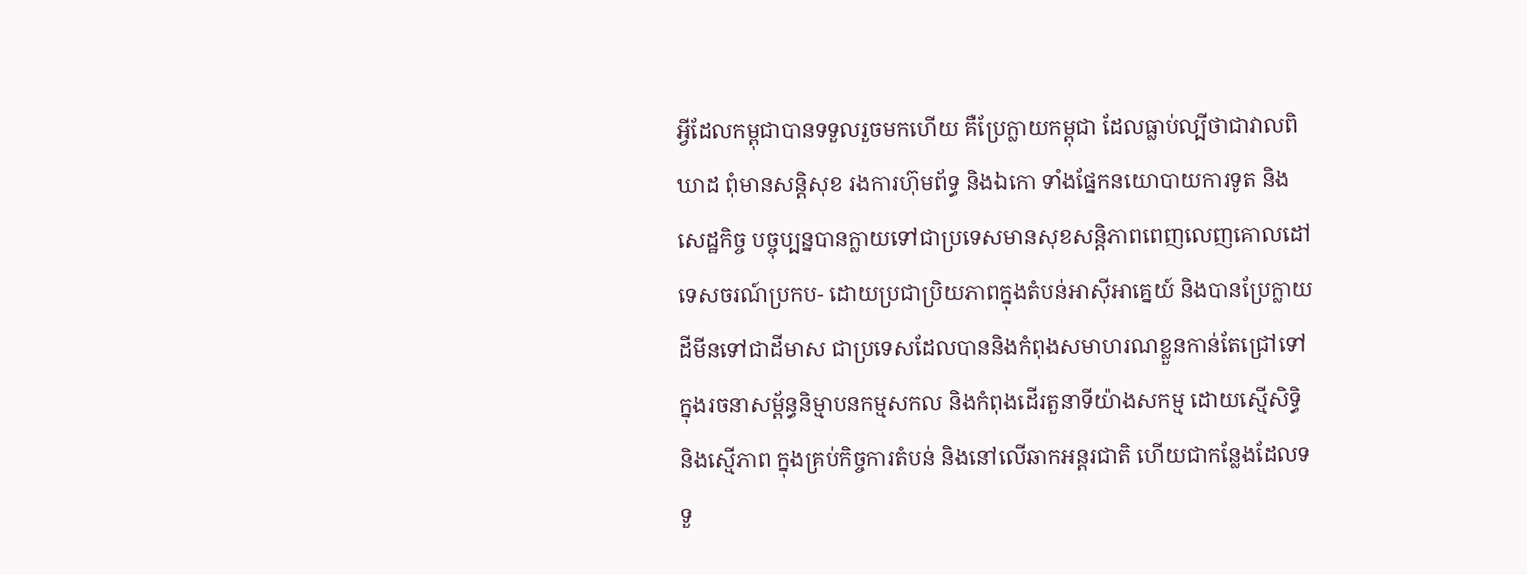អ្វីដែលកម្ពុជាបានទទួលរួចមកហើយ គឺប្រែក្លាយកម្ពុជា ដែលធ្លាប់ល្បីថាជាវាលពិឃាដ ពុំមានសន្តិសុខ រងការហ៊ុមព័ទ្ធ និងឯកោ ទាំងផ្នែកនយោបាយការទូត និងសេដ្ឋកិច្ច បច្ចុប្បន្នបានក្លាយទៅជាប្រទេសមានសុខសន្តិភាពពេញលេញគោលដៅទេសចរណ៍ប្រកប- ដោយប្រជាប្រិយភាពក្នុងតំបន់ឤស៊ីអាគ្នេយ៍ និងបានប្រែក្លាយដីមីនទៅជាដីមាស ជាប្រទេសដែលបាននិងកំពុងសមាហរណខ្លួនកាន់តែជ្រៅទៅក្នុងរចនាសម្ព័ន្ធនិម្មាបនកម្មសកល និងកំពុងដើរតួនាទីយ៉ាងសកម្ម ដោយស្មើសិទ្ធិ និងស្មើភាព ក្នុងគ្រប់កិច្ចការតំបន់ និងនៅលើឆាកអន្តរជាតិ ហើយជាកន្លែងដែលទទួ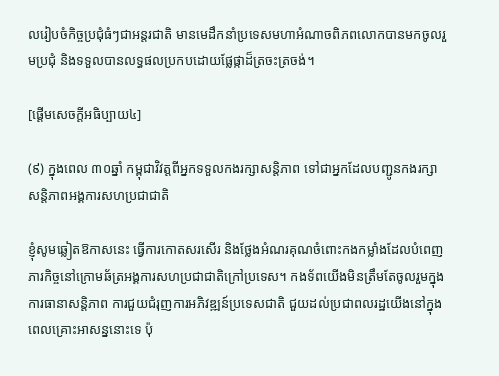លរៀបចំកិច្ចប្រជុំធំៗជាអន្តរជាតិ មានមេដឹកនាំប្រទេសមហាអំណាចពិភពលោកបានមកចូលរួមប្រជុំ និងទទួលបានលទ្ធផលប្រកបដោយផ្លែផ្កាដ៏ត្រចះត្រចង់។

[ផ្ដើមសេចក្ដីអធិប្បាយ៤]

(៩) ក្នុងពេល ៣០ឆ្នាំ កម្ពុជាវិវត្តពីអ្នកទទួលកងរក្សាសន្តិភាព ទៅជាអ្នកដែលបញ្ជូនកងរក្សាសន្តិភាពអង្គការសហប្រជាជាតិ

ខ្ញុំសូមឆ្លៀតឱកាសនេះ ធ្វើការកោតសរសើរ និងថ្លែងអំណរគុណចំពោះកងកម្លាំងដែលបំពេញភារកិច្ចនៅក្រោមឆ័ត្រអង្គការសហប្រជាជាតិក្រៅប្រទេស។ កងទ័ពយើងមិនត្រឹមតែចូលរួមក្នុងការធានាសន្តិភាព ការជួយជំរុញការអភិវឌ្ឍន៍ប្រទេសជាតិ ជួយដល់ប្រជាពលរដ្ឋយើងនៅក្នុងពេលគ្រោះអាសន្ននោះទេ ប៉ុ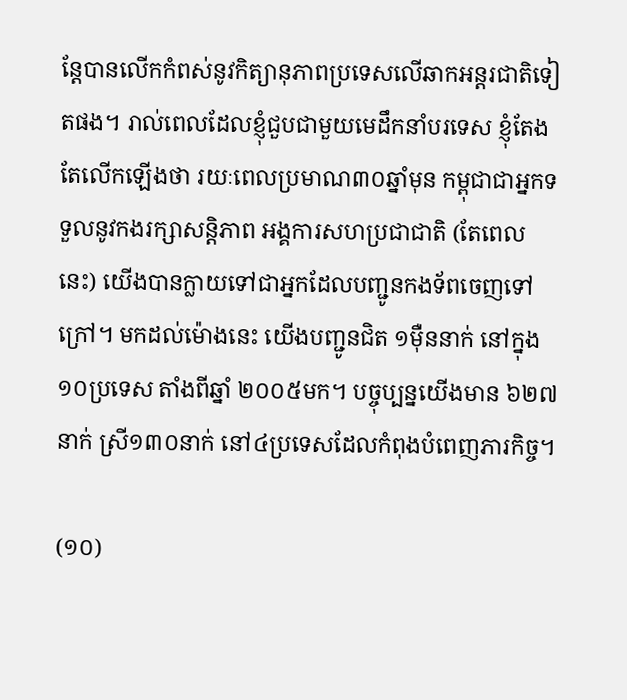ន្តែបានលើកកំពស់នូវកិត្យានុភាពប្រទេសលើឆាកអន្តរជាតិទៀតផង។ រាល់ពេលដែលខ្ញុំជួបជាមួយមេដឹកនាំបរទេស ខ្ញុំតែងតែលើកឡើងថា រយៈពេលប្រមាណ៣០ឆ្នាំមុន កម្ពុជាជាអ្នកទទួលនូវកងរក្សាសន្តិភាព អង្គការសហប្រជាជាតិ (តែពេលនេះ) យើងបានក្លាយទៅជាអ្នកដែលបញ្ជូនកងទ័ពចេញទៅក្រៅ។ មកដល់ម៉ោងនេះ យើងបញ្ជូនជិត ១ម៉ឺននាក់ នៅក្នុង១០ប្រទេស តាំងពីឆ្នាំ ២០០៥មក។ បច្ចុប្បន្នយើងមាន ៦២៧នាក់ ស្រី១៣០នាក់ នៅ៤ប្រទេសដែលកំពុងបំពេញភារកិច្ច។

(១០)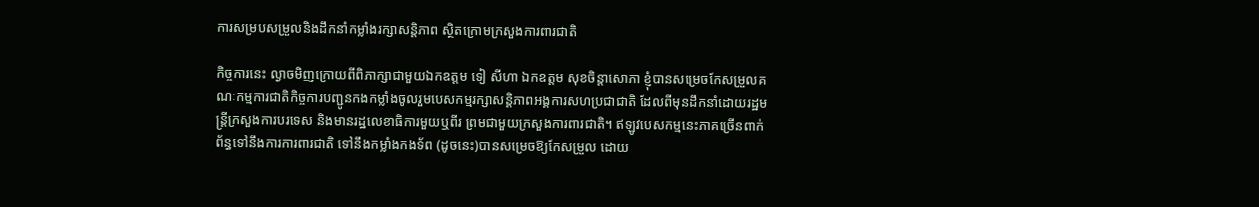ការសម្របសម្រួលនិងដឹកនាំកម្លាំងរក្សាសន្តិភាព ស្ថិតក្រោមក្រសួងការពារជាតិ

កិច្ចការនេះ ល្ងាចមិញក្រោយពីពិភាក្សាជាមួយឯកឧត្តម ទៀ សីហា ឯកឧត្តម សុខចិន្តាសោភា ខ្ញុំបានសម្រេចកែសម្រួលគណៈកម្មការជាតិកិច្ចការបញ្ជូនកងកម្លាំងចូលរួមបេសកម្មរក្សាសន្តិភាពអង្គការសហប្រជាជាតិ ដែលពីមុនដឹកនាំដោយរដ្ឋមន្ត្រីក្រសួងការបរទេស និងមានរដ្ឋលេខាធិការមួយឬពីរ ព្រមជាមួយក្រសួងការពារជាតិ។ ឥឡូវបេសកម្មនេះភាគច្រើនពាក់ព័ន្ធទៅនឹងការការពារជាតិ ទៅនឹងកម្លាំងកងទ័ព (ដូចនេះ)បានសម្រេចឱ្យកែសម្រួល ដោយ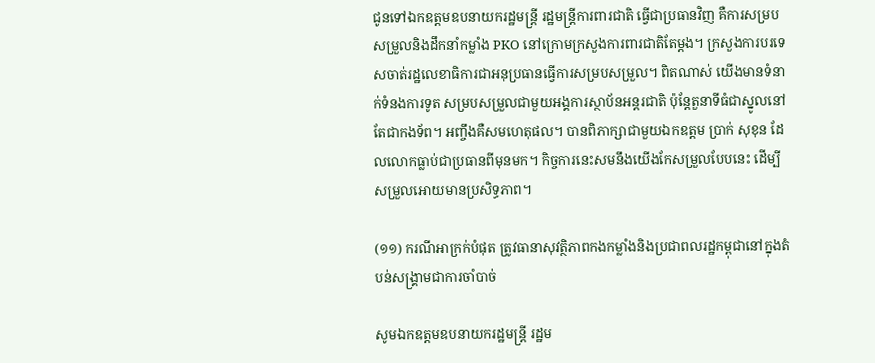ជូនទៅឯកឧត្តមឧបនាយករដ្ឋមន្ត្រី រដ្ឋមន្ត្រីការពារជាតិ ធ្វើជាប្រធានវិញ គឺការសម្របសម្រួលនិងដឹកនាំកម្លាំង PKO នៅក្រោមក្រសួងការពារជាតិតែម្ដង។ ក្រសួងការបរទេសចាត់រដ្ឋលេខាធិការជាអនុប្រធានធ្វើការសម្របសម្រួល។ ពិតណាស់ យើងមានទំនាក់ទំនងការទូត សម្របសម្រួលជាមួយអង្គការស្ថាប័នអន្តរជាតិ ប៉ុន្តែតួនាទីធំជាស្នូលនៅតែជាកងទ័ព។ អញ្ចឹងគឺសមហេតុផល។ បានពិភាក្សាជាមួយឯកឧត្តម ប្រាក់ សុខុន ដែលលោកធ្លាប់ជាប្រធានពីមុនមក។ កិច្ចការនេះសមនឹងយើងកែសម្រួលបែបនេះ ដើម្បីសម្រួលអោយមានប្រសិទ្ធភាព។

(១១) ករណីអាក្រក់បំផុត ត្រូវធានាសុវត្ថិភាពកងកម្លាំងនិងប្រជាពលរដ្ឋកម្ពុជានៅក្នុងតំបន់សង្គ្រាមជាការចាំបាច់

សូមឯកឧត្តមឧបនាយករដ្ឋមន្ត្រី រដ្ឋម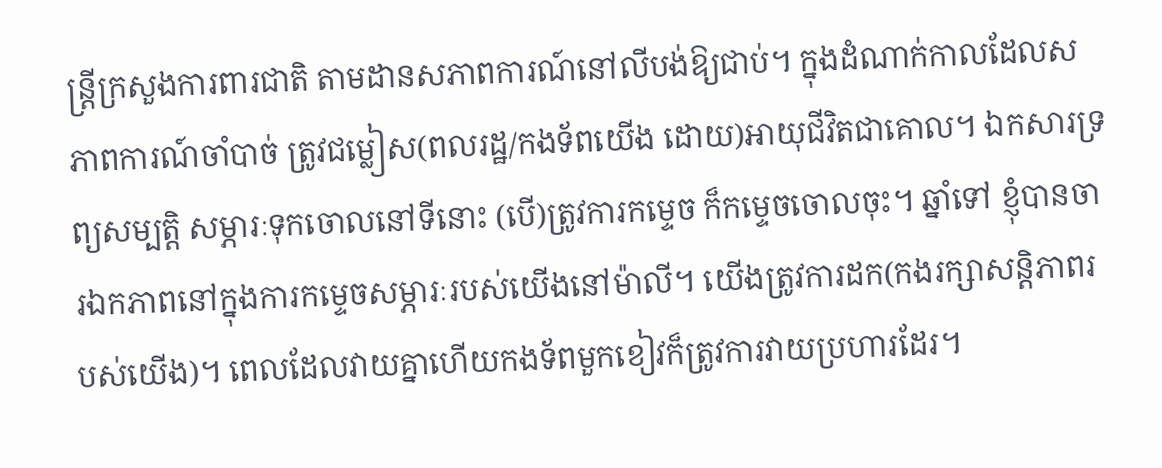ន្ត្រីក្រសួងការពារជាតិ តាមដានសភាពការណ៍នៅលីបង់ឱ្យជាប់។ ក្នុងដំណាក់កាលដែលសភាពការណ៍ចាំបាច់ ត្រូវជម្លៀស(ពលរដ្ឋ/កងទ័ពយើង ដោយ)អាយុជីវិតជាគោល។ ឯកសារទ្រព្យសម្បត្តិ សម្ភារៈទុកចោលនៅទីនោះ (បើ)ត្រូវការកម្ទេច ក៏កម្ទេចចោលចុះ។ ឆ្នាំទៅ ខ្ញុំបានចារឯកភាពនៅក្នុងការកម្ទេចសម្ភារៈរបស់យើងនៅម៉ាលី។ យើងត្រូវការដក(កងរក្សាសន្តិភាពរបស់យើង)។ ពេលដែលវាយគ្នាហើយកងទ័ពមួកខៀវក៏ត្រូវការវាយប្រហារដែរ។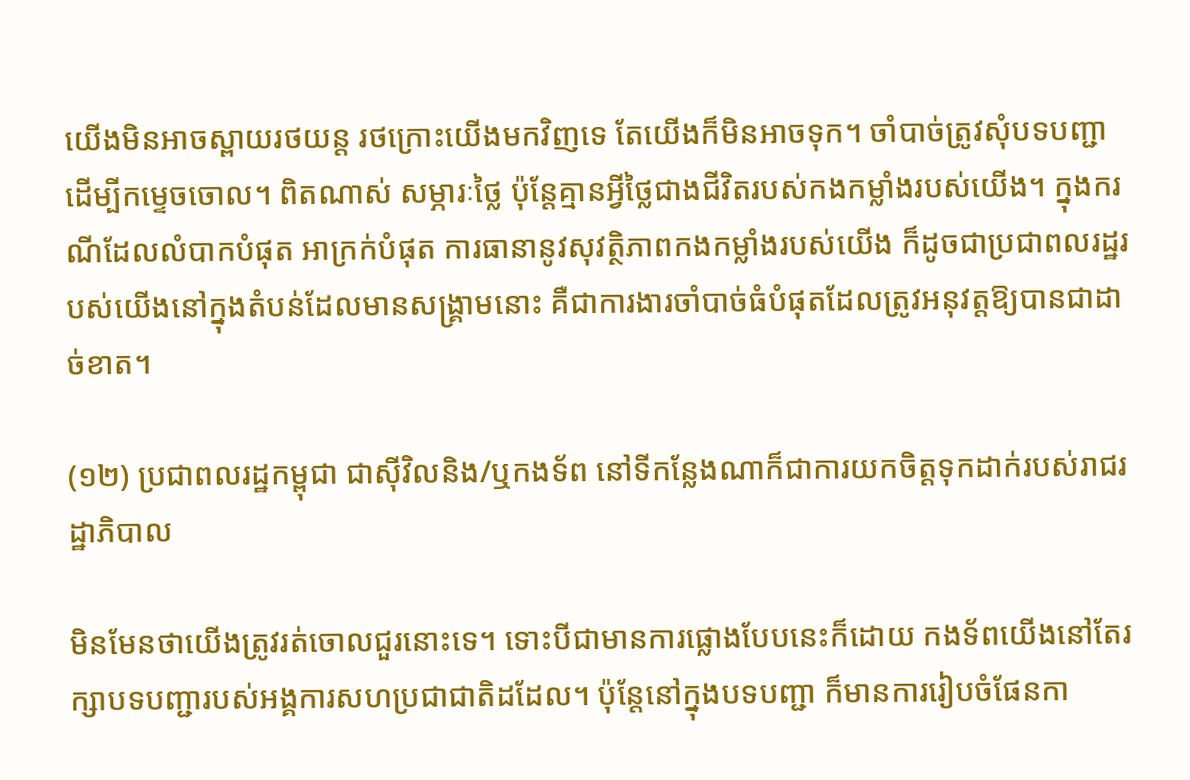យើងមិនអាចស្ពាយរថយន្ត រថក្រោះយើងមកវិញទេ តែយើងក៏មិនអាចទុក។ ចាំបាច់ត្រូវសុំបទបញ្ជាដើម្បីកម្ទេចចោល។ ពិតណាស់ សម្ភារៈថ្លៃ ប៉ុន្តែគ្មានអ្វីថ្លៃជាងជីវិតរបស់កងកម្លាំងរបស់យើង។ ក្នុងករណីដែលលំបាកបំផុត អាក្រក់បំផុត ការធានានូវសុវត្ថិភាពកងកម្លាំងរបស់យើង ក៏ដូចជាប្រជាពលរដ្ឋរបស់យើងនៅក្នុងតំបន់ដែលមានសង្គ្រាមនោះ គឺជាការងារចាំបាច់ធំបំផុតដែលត្រូវអនុវត្តឱ្យបានជាដាច់ខាត។

(១២) ប្រជាពលរដ្ឋកម្ពុជា ជាស៊ីវិលនិង/ឬកងទ័ព នៅទីកន្លែងណាក៏ជាការយកចិត្តទុកដាក់របស់រាជរដ្ឋាភិបាល

មិនមែនថាយើងត្រូវរត់ចោលជួរនោះទេ។ ទោះបីជាមានការផ្លោងបែបនេះក៏ដោយ កងទ័ពយើងនៅតែរក្សាបទបញ្ជារបស់អង្គការសហប្រជាជាតិដដែល។ ប៉ុន្តែនៅក្នុងបទបញ្ជា ក៏មានការរៀបចំផែនកា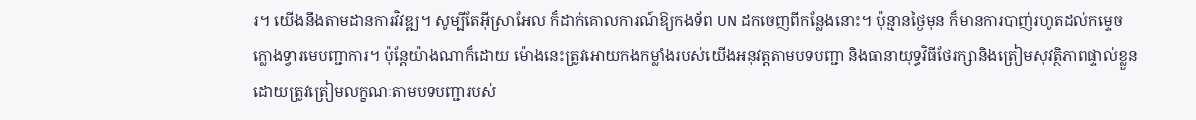រ។ យើងនឹងតាមដានការវិវឌ្ឍ។ សូម្បីតែអ៊ីស្រាអែល ក៏ដាក់គោលការណ៍ឱ្យកងទ័ព UN ដកចេញពីកន្លែងនោះ។ ប៉ុន្មានថ្ងៃមុន ក៏មានការបាញ់រហូតដល់កម្ទេចក្លោងទ្វារមេបញ្ជាការ។ ប៉ុន្តែយ៉ាងណាក៏ដោយ ម៉ោងនេះត្រូវអោយកងកម្លាំងរបស់យើងអនុវត្តតាមបទបញ្ជា និងធានាយុទ្ធវិធីថែរក្សានិងត្រៀមសុវត្ថិភាពផ្ទាល់ខ្លួន ដោយត្រូវត្រៀមលក្ខណៈតាមបទបញ្ជារបស់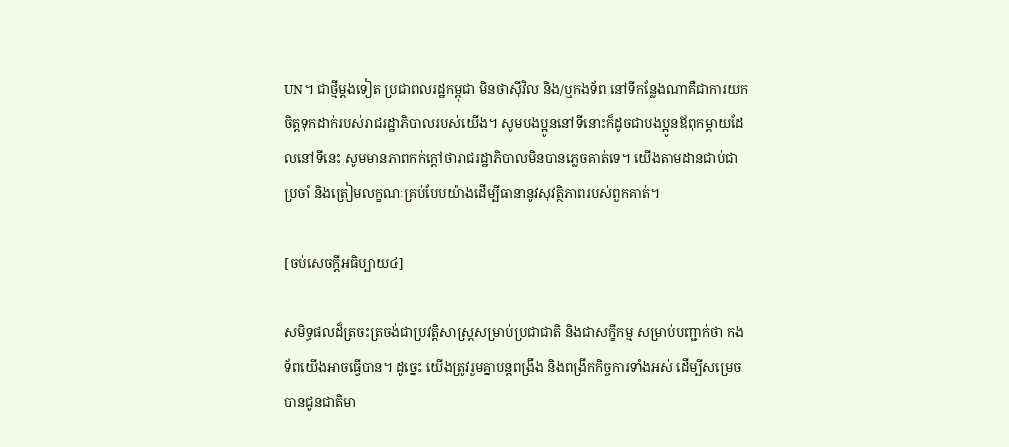UN។ ជាថ្មីម្ដងទៀត ប្រជាពលរដ្ឋកម្ពុជា មិនថាស៊ីវិល និង/ឬកងទ័ព នៅទីកន្លែងណាគឺជាការយកចិត្តទុកដាក់របស់រាជរដ្ឋាភិបាលរបស់យើង។ សូមបងប្អូននៅទីនោះក៏ដូចជាបងប្អូនឪពុកម្ដាយដែលនៅទីនេះ សូមមានភាពកក់ក្ដៅថារាជរដ្ឋាភិបាលមិនបានភ្លេចគាត់ទេ។ យើងតាមដានជាប់ជាប្រចាំ និងត្រៀមលក្ខណៈគ្រប់បែបយ៉ាងដើម្បីធានានូវសុវត្ថិភាពរបស់ពួកគាត់។

[ចប់សេចក្ដីអធិប្បាយ៤]

សមិទ្ធផលដ៏ត្រចះត្រចង់ជាប្រវត្តិសាស្ត្រសម្រាប់ប្រជាជាតិ និងជាសក្ខីកម្ម សម្រាប់បញ្ជាក់ថា កងទ័ពយើងអាចធ្វើបាន។ ដូច្នេះ យើងត្រូវរួមគ្នាបន្តពង្រឹង និងពង្រីកកិច្ចការទាំងអស់ ដើម្បីសម្រេចបានជូនជាតិមា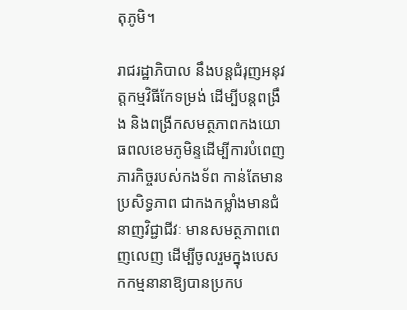តុភូមិ។

រាជរដ្ឋាភិបាល នឹងបន្តជំរុញអនុវត្តកម្មវិធីកែទម្រង់ ដើម្បីបន្តពង្រឹង និងពង្រីកសមត្ថភាពកងយោធពលខេមភូមិន្ទដើម្បីការបំពេញភារកិច្ចរបស់កងទ័ព កាន់តែមានប្រសិទ្ធភាព ជាកងកម្លាំងមានជំនាញវិជ្ជាជីវៈ មានសមត្ថភាពពេញលេញ ដើម្បីចូលរួមក្នុងបេសកកម្មនានាឱ្យបានប្រកប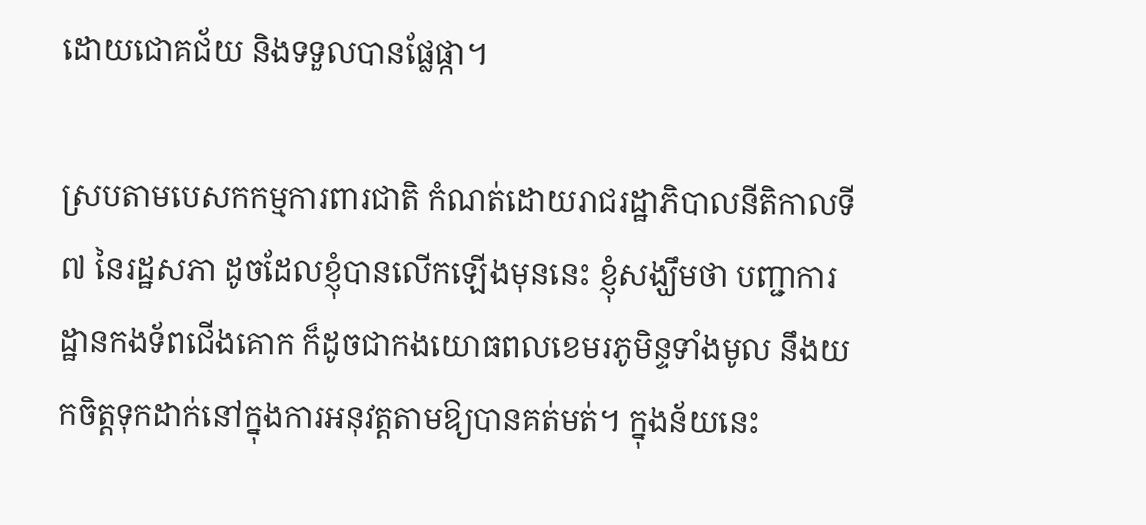ដោយជោគជ័យ និងទទួលបានផ្លែផ្កា។

ស្របតាមបេសកកម្មការពារជាតិ កំណត់ដោយរាជរដ្ឋាភិបាលនីតិកាលទី៧ នៃរដ្ឋសភា ដូចដែលខ្ញុំបានលើកឡើងមុននេះ ខ្ញុំសង្ឃឹមថា បញ្ជាការដ្ឋានកងទ័ពជើងគោក ក៏ដូចជាកងយោធពលខេមរភូមិន្ទទាំងមូល នឹងយកចិត្តទុកដាក់នៅក្នុងការអនុវត្តតាមឱ្យបានគត់មត់។ ក្នុងន័យនេះ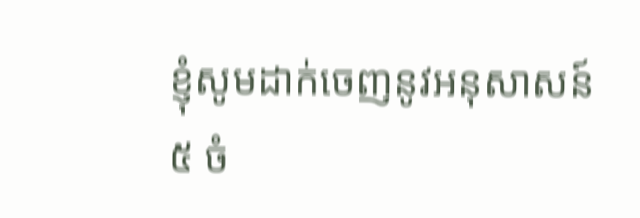ខ្ញុំសូមដាក់ចេញនូវអនុសាសន៍ ៥ ចំ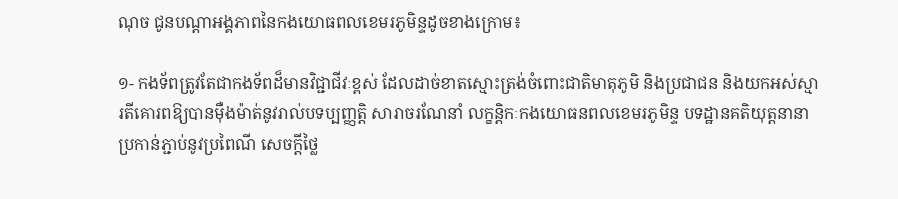ណុច ជូនបណ្ដាអង្គភាពនៃកងយោធពលខេមរភូមិន្ទដូចខាងក្រោម៖

១- កងទ័ពត្រូវតែជាកងទ័ពដ៏មានវិជ្ជាជីវៈខ្ពស់ ដែលដាច់ខាតស្មោះត្រង់ចំពោះជាតិមាតុភូមិ និងប្រជាជន និងយកអស់ស្មារតីគោរពឱ្យបានម៉ឺងម៉ាត់នូវរាល់បទប្បញ្ញត្តិ សារាចរណែនាំ លក្ខន្ដិកៈកងយោធនពលខេមរភូមិន្ទ បទដ្ឋានគតិយុត្តនានា ប្រកាន់ភ្ជាប់នូវប្រពៃណី សេចក្ដីថ្លៃ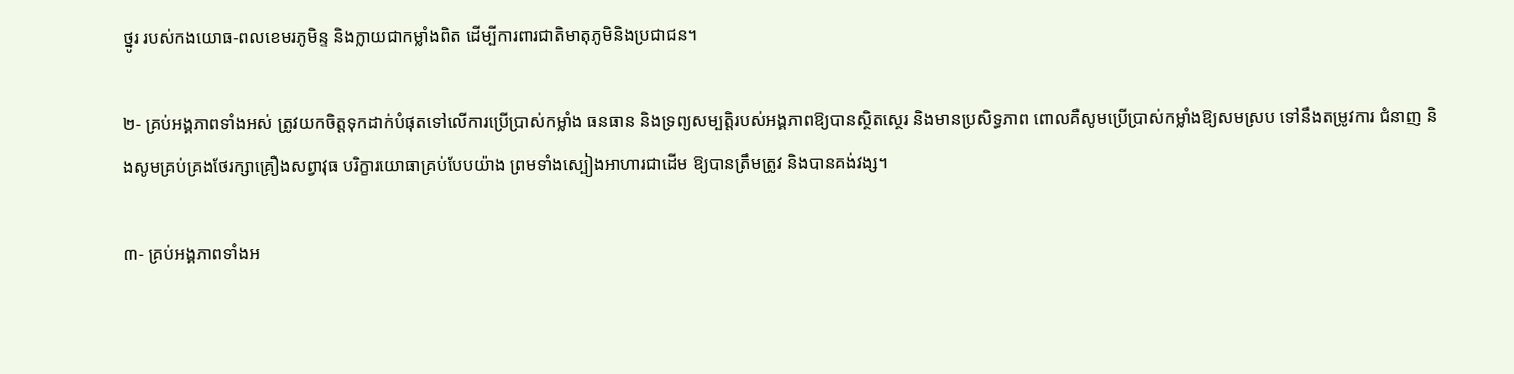ថ្នូរ របស់កងយោធ-ពលខេមរភូមិន្ទ និងក្លាយជាកម្លាំងពិត ដើម្បីការពារជាតិមាតុភូមិនិងប្រជាជន។

២- គ្រប់អង្គភាពទាំងអស់ ត្រូវយកចិត្តទុកដាក់បំផុតទៅលើការប្រើប្រាស់កម្លាំង ធនធាន និងទ្រព្យសម្បត្តិរបស់អង្គភាពឱ្យបានស្ថិតស្ថេរ និងមានប្រសិទ្ធភាព ពោលគឺសូមប្រើប្រាស់កម្លាំងឱ្យសមស្រប ទៅនឹងតម្រូវការ ជំនាញ និងសូមគ្រប់គ្រងថែរក្សាគ្រឿងសព្វាវុធ បរិក្ខារយោធាគ្រប់បែបយ៉ាង ព្រមទាំងស្បៀងអាហារជាដើម ឱ្យបានត្រឹមត្រូវ និងបានគង់វង្ស។

៣- គ្រប់អង្គភាពទាំងអ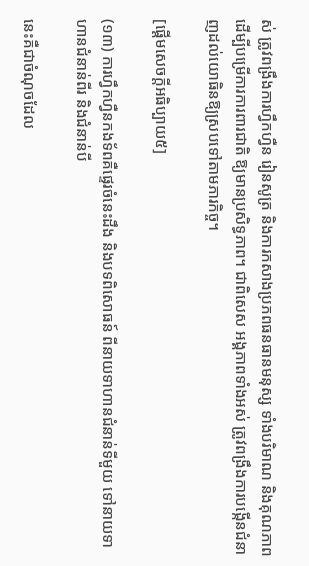ស់ ត្រូវពង្រឹងការហ្វឹកហ្វឺន រៀនសូត្រ និងការកសាងប្រភពធនធានមនុស្ស ទាំងបរិមាណ និងគុណភាព ដើម្បីបម្រើការការពារជាតិ ឱ្យមានប្រសិទ្ធភាព។ ជាពិសេស អង្គភាពទាំងអស់ ត្រូវពង្រឹងការបង្កើនជំនាញដល់យោធិនឱ្យស្របទៅតាមភារកិច្ច។

[ផ្ដើមសេចក្ដីអធិប្បាយ៥]

(១៣) ការហ្វឹកហ្វឺនកងទ័ពគឺផ្ទេរចំនេះដឹង និងបទពិសោធន៍ ពីនាយទាហានជំនាន់ទីមួយ ទៅនាយទាហានជំនាន់ពីរ និងជំនាន់បី

នេះគឺជាចំណុចដែល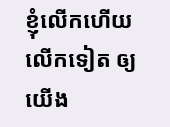ខ្ញុំលើកហើយលើកទៀត ឲ្យយើង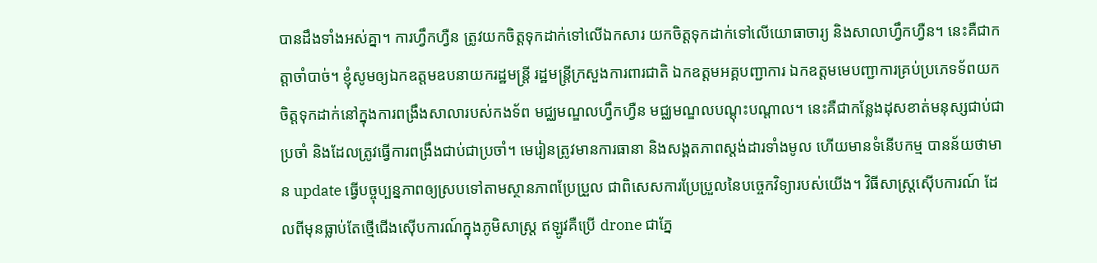បានដឹងទាំងអស់គ្នា។ ការហ្វឹកហ្វឺន ត្រូវយកចិត្តទុកដាក់ទៅលើឯកសារ យកចិត្តទុកដាក់ទៅលើយោធាចារ្យ និងសាលាហ្វឹកហ្វឺន។ នេះគឺជាកត្តាចាំបាច់។ ខ្ញុំសូមឲ្យឯកឧត្តមឧបនាយករដ្ឋមន្ត្រី រដ្ឋមន្ត្រីក្រសួងការពារជាតិ ឯកឧត្តមអគ្គបញ្ជាការ ឯកឧត្តមមេបញ្ជាការគ្រប់ប្រភេទទ័ពយកចិត្តទុកដាក់នៅក្នុងការពង្រឹងសាលារបស់កងទ័ព មជ្ឈមណ្ឌលហ្វឹកហ្វឺន មជ្ឈមណ្ឌលបណ្តុះបណ្តាល។ នេះគឺជាកន្លែងដុសខាត់មនុស្សជាប់ជាប្រចាំ និងដែលត្រូវធ្វើការពង្រឹងជាប់ជាប្រចាំ។ មេរៀនត្រូវមានការធានា និងសង្គតភាពស្តង់ដារទាំងមូល ហើយមានទំនើបកម្ម បានន័យថាមាន update ធ្វើបច្ចុប្បន្នភាពឲ្យស្របទៅតាមស្ថានភាពប្រែប្រួល ជាពិសេសការប្រែប្រួលនៃបច្ចេកវិទ្យារបស់យើង។ វិធីសាស្ត្រស៊ើបការណ៍ ដែលពីមុនធ្លាប់តែថ្មើជើងស៊ើបការណ៍ក្នុងភូមិសាស្រ្ត ឥឡូវគឺប្រើ drone ជាភ្នែ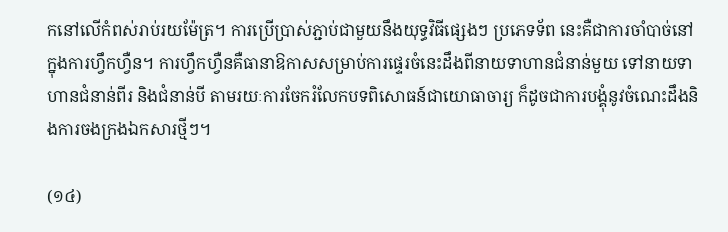កនៅលើកំពស់រាប់រយម៉ែត្រ។ ការប្រើប្រាស់ភ្ជាប់ជាមួយនឹងយុទ្ធវិធីផ្សេងៗ ប្រភេទទ័ព នេះគឺជាការចាំបាច់នៅក្នុងការហ្វឹកហ្វឺន។ ការហ្វឹកហ្វឺនគឺធានាឱកាសសម្រាប់ការផ្ទេរចំនេះដឹងពីនាយទាហានជំនាន់មួយ ទៅនាយទាហានជំនាន់ពីរ និងជំនាន់បី តាមរយៈការចែករំលែកបទពិសោធន៍ជាយោធាចារ្យ ក៏ដូចជាការបង្គុំនូវចំណេះដឹងនិងការចងក្រងឯកសារថ្មីៗ។

(១៤)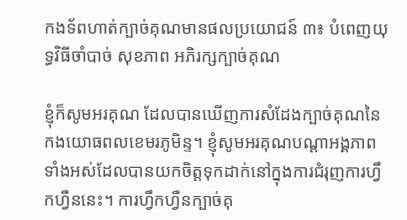កងទ័ពហាត់ក្បាច់គុណមានផលប្រយោជន៍ ៣៖ បំពេញយុទ្ធវិធីចាំបាច់ សុខភាព អភិរក្សក្បាច់គុណ

ខ្ញុំក៏សូមអរគុណ ដែលបានឃើញការសំដែងក្បាច់គុណនៃកងយោធពលខេមរភូមិន្ទ។ ខ្ញុំសូមអរគុណបណ្តាអង្គភាពទាំងអស់ដែលបានយកចិត្តទុកដាក់នៅក្នុងការជំរុញការហ្វឹកហ្វឺននេះ។ ការហ្វឹកហ្វឺនក្បាច់គុ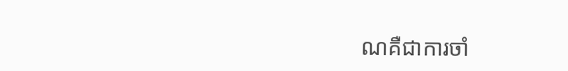ណគឺជាការចាំ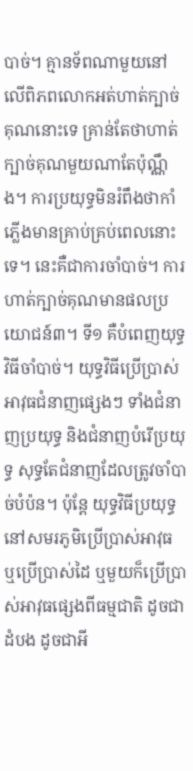បាច់។ គ្មានទ័ពណាមួយនៅលើពិភពលោកអត់ហាត់ក្បាច់គុណនោះទេ គ្រាន់តែថាហាត់ក្បាច់គុណមួយណាតែប៉ុណ្ណឹង។ ការប្រយុទ្ធមិនរំពឹងថាកាំភ្លើងមានគ្រាប់គ្រប់ពេលនោះទេ។ នេះគឺជាការចាំបាច់។ ការហាត់ក្បាច់គុណមានផលប្រយោជន៍៣។ ទី១ គឺបំពេញយុទ្ធវិធីចាំបាច់។ យុទ្ធវិធីប្រើប្រាស់អាវុធជំនាញផ្សេងៗ ទាំងជំនាញប្រយុទ្ធ និងជំនាញបំរើប្រយុទ្ធ សុទ្ធតែជំនាញដែលត្រូវចាំបាច់បំប៉ន។ ប៉ុន្តែ យុទ្ធវិធីប្រយុទ្ធនៅសមរភូមិប្រើប្រាស់អាវុធ ឬប្រើប្រាស់ដៃ ឬមួយក៏ប្រើប្រាស់អាវុធផ្សេងពីធម្មជាតិ ដូចជាដំបង ដូចជាអី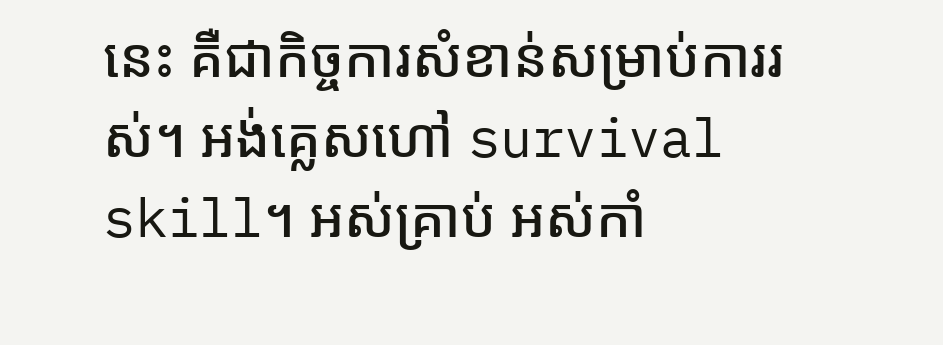នេះ គឺជាកិច្ចការសំខាន់សម្រាប់ការរស់។ អង់គ្លេសហៅ survival skill។ អស់គ្រាប់ អស់កាំ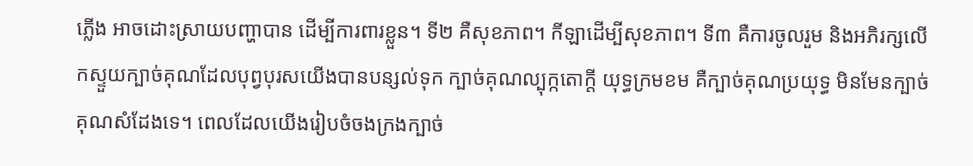ភ្លើង អាចដោះស្រាយបញ្ហាបាន ដើម្បីការពារខ្លួន។ ទី២ គឺសុខភាព។ កីឡាដើម្បីសុខភាព។ ទី៣ គឺការចូលរួម និងអភិរក្សលើកស្ទួយក្បាច់គុណដែលបុព្វបុរសយើងបានបន្សល់ទុក ក្បាច់គុណល្បុក្កតោក្តី យុទ្ធក្រមខម គឺក្បាច់គុណប្រយុទ្ធ មិនមែនក្បាច់គុណសំដែងទេ។ ពេលដែលយើងរៀបចំចងក្រងក្បាច់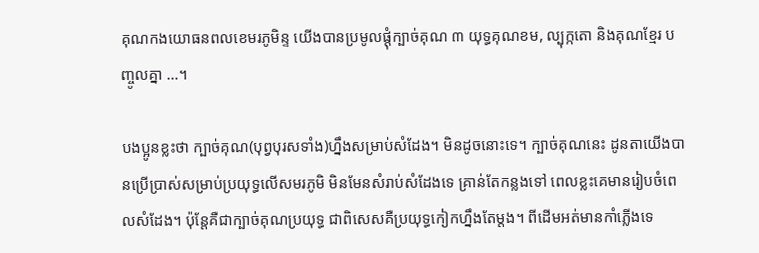គុណកងយោធនពលខេមរភូមិន្ទ យើងបានប្រមូលផ្តុំក្បាច់គុណ ៣ យុទ្ធគុណខម, ល្បុក្កតោ និងគុណខ្មែរ បញ្ចូលគ្នា …។

បងប្អូនខ្លះថា ក្បាច់គុណ(បុព្វបុរសទាំង)ហ្នឹងសម្រាប់សំដែង។ មិនដូចនោះទេ។ ក្បាច់គុណនេះ ដូនតាយើងបានប្រើប្រាស់សម្រាប់ប្រយុទ្ធលើសមរភូមិ មិនមែនសំរាប់សំដែងទេ គ្រាន់តែកន្លងទៅ ពេលខ្លះគេមានរៀបចំពេលសំដែង។ ប៉ុន្តែគឺជាក្បាច់គុណប្រយុទ្ធ ជាពិសេសគឺប្រយុទ្ធកៀកហ្នឹងតែម្តង។ ពីដើមអត់មានកាំភ្លើងទេ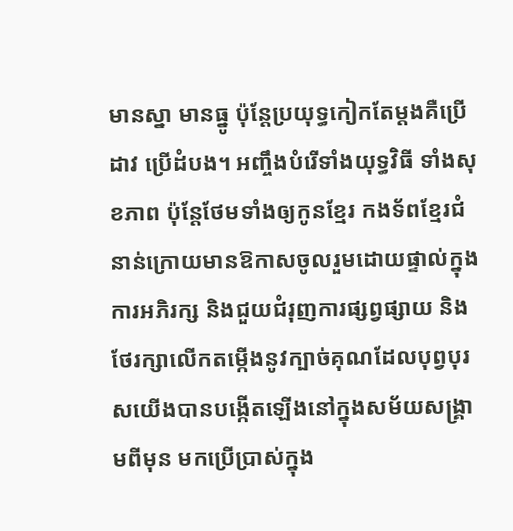មានស្នា មានធ្នូ ប៉ុន្តែប្រយុទ្ធកៀកតែម្តងគឺប្រើដាវ ប្រើដំបង។ អញ្ចឹងបំរើទាំងយុទ្ធវិធី ទាំងសុខភាព ប៉ុន្តែថែមទាំងឲ្យកូនខ្មែរ កងទ័ពខ្មែរជំនាន់ក្រោយមានឱកាសចូលរួមដោយផ្ទាល់ក្នុងការអភិរក្ស និងជួយជំរុញការផ្សព្វផ្សាយ និងថែរក្សាលើកតម្កើងនូវក្បាច់គុណដែលបុព្វបុរសយើងបានបង្កើតឡើងនៅក្នុងសម័យសង្គ្រាមពីមុន មកប្រើប្រាស់ក្នុង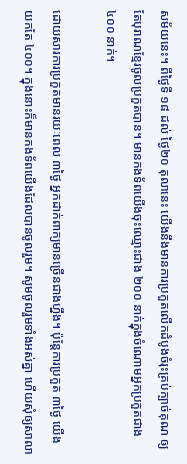សម័យនេះ។ ពីថ្ងៃទី ១៨ ដល់ ថ្ងៃ២០ តុលានេះ យើងនឹងមានការប្រកួតលើកដំបូងចំរុះគ្រប់ក្បាច់គុណ ឲ្យតែបុរាណខ្មែរចូលប្រកួតបាន។ មានកងទ័ពយើងចុះឈ្មោះជាង ២០០ នាក់ក្នុងចំណោមអ្នកប្រកួតជាង ៤០០ នាក់។

ដោយសារការប្រកួតមានរយៈពេល ៣ថ្ងៃ អ្នកដាក់ពាក្យមានច្រើនជាងហ្នឹង។ ប៉ុន្តែការប្រកួត ៣ថ្ងៃ យើងយកតែ ៤០០។ ក្នុងនោះក៏មានកងទ័ពយើងដែលបានចូលរួម។ សូមចូលរួមទាំងអស់គ្នា ហើយសុំឲ្យសាលា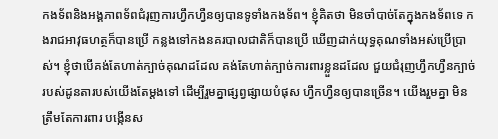កងទ័ពនិងអង្គភាពទ័ពជំរុញការហ្វឹកហ្វឺនឲ្យបានទូទាំងកងទ័ព។ ខ្ញុំគិតថា មិនចាំបាច់តែក្នុងកងទ័ពទេ កងរាជអាវុធហត្ថក៏បានប្រើ កន្លងទៅកងនគរបាលជាតិក៏បានប្រើ ឃើញដាក់យុទ្ធគុណទាំងអស់ប្រើប្រាស់។ ខ្ញុំថាបើគង់តែហាត់ក្បាច់គុណដដែល គង់តែហាត់ក្បាច់ការពារខ្លួនដដែល ជួយជំរុញហ្វឹកហ្វឺនក្បាច់របស់ដូនតារបស់យើងតែម្តងទៅ ដើម្បីរួមគ្នាផ្សព្វផ្សាយបំផុស ហ្វឹកហ្វឺនឲ្យបានច្រើន។ យើងរួមគ្នា មិនត្រឹមតែការពារ បង្កើនស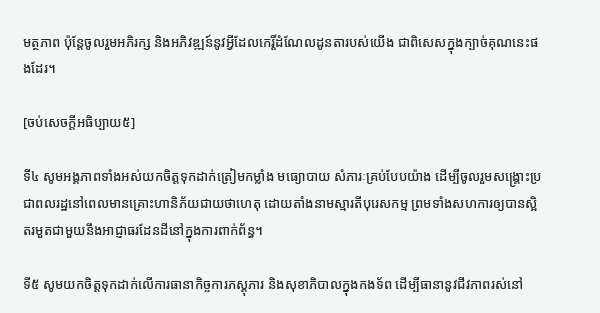មត្ថភាព ប៉ុន្តែចូលរួមអភិរក្ស និងអភិវឌ្ឍន៍នូវអ្វីដែលកេរ្តិ៍ដំណែលដូនតារបស់យើង ជាពិសេសក្នុងក្បាច់គុណនេះផងដែរ។

[ចប់សេចក្ដីអធិប្បាយ៥]

ទី៤ សូមអង្គភាពទាំងអស់យកចិត្តទុកដាក់ត្រៀមកម្លាំង មធ្យោបាយ សំភារៈគ្រប់បែបយ៉ាង ដើម្បីចូលរួមសង្គ្រោះប្រជាពលរដ្ឋនៅពេលមានគ្រោះហានិភ័យជាយថាហេតុ ដោយតាំងនាមស្មារតីបុរេសកម្ម ព្រមទាំងសហការឲ្យបានស្អិតរមួតជាមួយនឹងអាជ្ញាធរដែនដីនៅក្នុងការពាក់ព័ន្ធ។

ទី៥ សូមយកចិត្តទុកដាក់លើការធានាកិច្ចការភស្តុភារ និងសុខាភិបាលក្នុងកងទ័ព ដើម្បីធានានូវជីវភាពរស់នៅ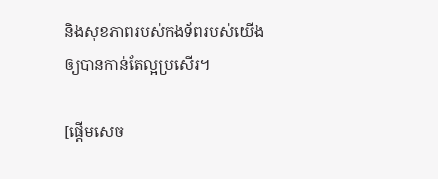និងសុខភាពរបស់កងទ័ពរបស់យើងឲ្យបានកាន់តែល្អប្រសើរ។

[ផ្ដើមសេច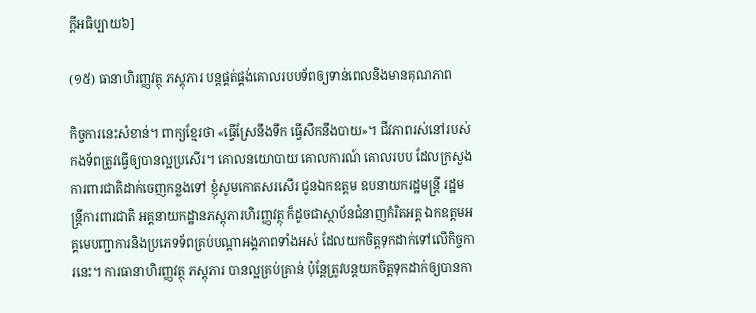ក្ដីអធិប្បាយ៦]

(១៥) ធានាហិរញ្ញវត្ថុ ភស្ដុភារ បន្ដផ្គត់ផ្គង់គោលរបបទ័ពឲ្យទាន់ពេលនិងមានគុណភាព

កិច្ចការនេះសំខាន់។ ពាក្យខ្មែរថា «ធ្វើស្រែនឹងទឹក ធ្វើសឹកនឹងបាយ»។ ជីវភាពរស់នៅរបស់កងទ័ពត្រូវធ្វើឲ្យបានល្អប្រសើរ។ គោលនយោបាយ គោលការណ៍ គោលរបប ដែលក្រសួងការពារជាតិដាក់ចេញកន្លងទៅ ខ្ញុំសូមកោតសរសើរ ជូនឯកឧត្តម ឧបនាយករដ្ឋមន្ដ្រី រដ្ឋមន្ដ្រីការពារជាតិ អគ្គនាយកដ្ឋានភស្ដុភារហិរញ្ញវត្ថុ ក៏ដូចជាស្ថាប័នជំនាញកំរិតអគ្គ ឯកឧត្តមអគ្គមេបញ្ជាការនិងប្រភេទទ័ពគ្រប់បណ្ដាអង្គភាពទាំងអស់ ដែលយកចិត្តទុកដាក់ទៅលើកិច្ចការនេះ។ ការធានាហិរញ្ញវត្ថុ ភស្ដុភារ បានល្អគ្រប់គ្រាន់ ប៉ុន្ដែត្រូវបន្ដយកចិត្តទុកដាក់ឲ្យបានកា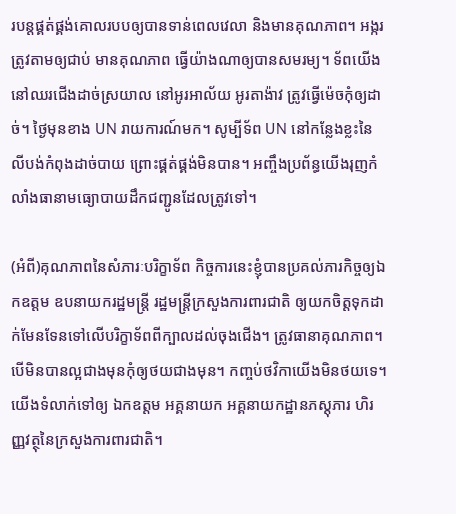របន្ដផ្គត់ផ្គង់គោលរបបឲ្យបានទាន់ពេលវេលា និងមានគុណភាព។ អង្ករត្រូវតាមឲ្យជាប់ មានគុណភាព ធ្វើយ៉ាងណាឲ្យបានសមរម្យ។ ទ័ពយើងនៅឈរជើងដាច់ស្រយាល នៅអូរអាល័យ អូរតាង៉ាវ ត្រូវធ្វើម៉េចកុំឲ្យដាច់។ ថ្ងៃមុនខាង UN រាយការណ៍មក។ សូម្បីទ័ព UN នៅកន្លែងខ្លះនៃលីបង់កំពុងដាច់បាយ ព្រោះផ្គត់ផ្គង់មិនបាន។ អញ្ចឹងប្រព័ន្ធយើងរុញកំលាំងធានាមធ្យោបាយដឹកជញ្ជូនដែលត្រូវទៅ។

(អំពី)គុណភាពនៃសំភារៈបរិក្ខាទ័ព កិច្ចការនេះខ្ញុំបានប្រគល់ភារកិច្ចឲ្យឯកឧត្តម ឧបនាយករដ្ឋមន្ដ្រី រដ្ឋមន្ដ្រីក្រសួងការពារជាតិ ឲ្យយកចិត្តទុកដាក់មែនទែនទៅលើបរិក្ខាទ័ពពីក្បាលដល់ចុងជើង។ ត្រូវធានាគុណភាព។ បើមិនបានល្អជាងមុនកុំឲ្យថយជាងមុន។ កញ្ចប់ថវិកាយើងមិនថយទេ។ យើងទំលាក់ទៅឲ្យ ឯកឧត្តម អគ្គនាយក អគ្គនាយកដ្ឋានភស្ដុភារ ហិរញ្ញវត្ថុនៃក្រសួងការពារជាតិ។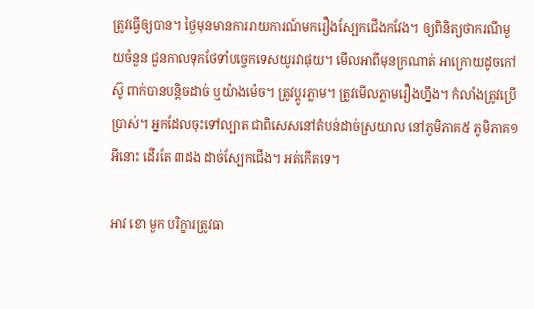ត្រូវធ្វើឲ្យបាន។ ថ្ងៃមុនមានការរាយការណ៍មករឿងស្បែកជើងកវែង។ ឲ្យពិនិត្យថាករណីមួយចំនួន ជួនកាលទុកថែទាំបច្ចេកទេសយូរវាផុយ។ មើលអាពីមុនក្រណាត់ អាក្រោយដូចកៅស៊ូ ពាក់បានបន្ដិចដាច់ ឬយ៉ាងម៉េច។ ត្រូវប្ដូរភ្លាម។ ត្រូវមើលភ្លាមរឿងហ្នឹង។ កំលាំងត្រូវប្រើប្រាស់។ អ្នកដែលចុះទៅល្បាត ជាពិសេសនៅតំបន់ដាច់ស្រយាល នៅភូមិភាគ៥ ភូមិភាគ១ អីនោះ ដើរតែ ៣ដង ដាច់ស្បែកជើង។ អត់កើតទេ។

អាវ ខោ មួក បរិក្ខារត្រូវធា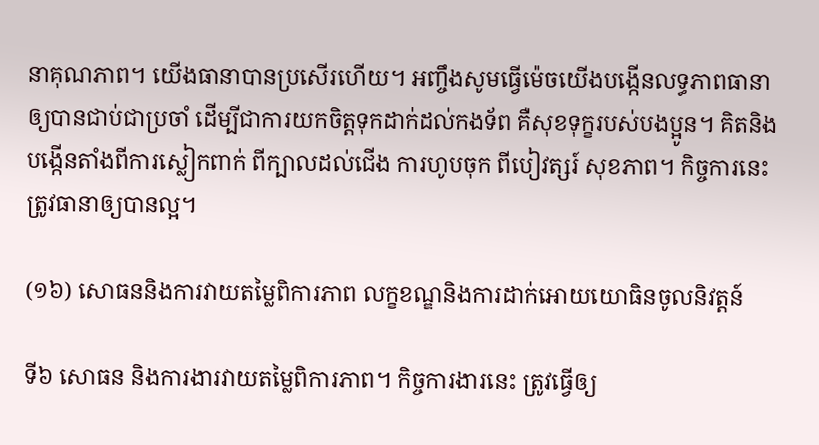នាគុណភាព។ យើងធានាបានប្រសើរហើយ។ អញ្ចឹងសូមធ្វើម៉េចយើងបង្កើនលទ្ធភាពធានាឲ្យបានជាប់ជាប្រចាំ ដើម្បីជាការយកចិត្តទុកដាក់ដល់កងទ័ព គឺសុខទុក្ខរបស់បងប្អូន។ គិតនិងបង្កើនតាំងពីការស្លៀកពាក់ ពីក្បាលដល់ជើង ការហូបចុក ពីបៀវត្សរ៍ សុខភាព។ កិច្ចការនេះត្រូវធានាឲ្យបានល្អ។

(១៦) សោធននិងការវាយតម្លៃពិការភាព លក្ខខណ្ឌនិងការដាក់អោយយោធិនចូលនិវត្ដន៍

ទី៦ សោធន និងការងារវាយតម្លៃពិការភាព។ កិច្ចការងារនេះ ត្រូវធ្វើឲ្យ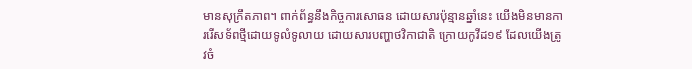មានសុក្រឹតភាព។ ពាក់ព័ន្ធនឹងកិច្ចការសោធន ដោយសារប៉ុន្មានឆ្នាំនេះ យើងមិនមានការរើសទ័ពថ្មីដោយទូលំទូលាយ ដោយសារបញ្ហាថវិកាជាតិ ក្រោយកូវីដ១៩ ដែលយើងត្រូវចំ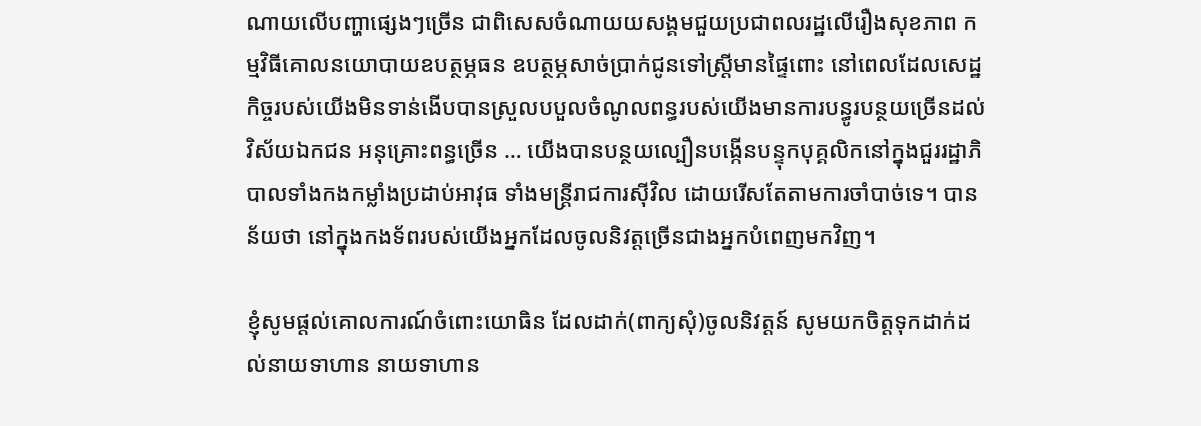ណាយលើបញ្ហាផ្សេងៗច្រើន ជាពិសេសចំណាយយសង្គមជួយប្រជាពលរដ្ឋលើរឿងសុខភាព កម្មវិធីគោលនយោបាយឧបត្ថម្ភធន ឧបត្ថម្ភសាច់ប្រាក់ជូនទៅស្ដ្រីមានផ្ទៃពោះ នៅពេលដែលសេដ្ឋកិច្ចរបស់យើងមិនទាន់ងើបបានស្រួលបបួលចំណូលពន្ធរបស់យើងមានការបន្ធូរបន្ថយច្រើនដល់វិស័យឯកជន អនុគ្រោះពន្ធច្រើន … យើងបានបន្ថយល្បឿនបង្កើនបន្ទុកបុគ្គលិកនៅក្នុងជួររដ្ឋាភិបាលទាំងកងកម្លាំងប្រដាប់អាវុធ ទាំងមន្ដ្រីរាជការស៊ីវិល ដោយរើសតែតាមការចាំបាច់ទេ។ បានន័យថា នៅក្នុងកងទ័ពរបស់យើងអ្នកដែលចូលនិវត្ដច្រើនជាងអ្នកបំពេញមកវិញ។

ខ្ញុំសូមផ្ដល់គោលការណ៍ចំពោះយោធិន ដែលដាក់(ពាក្យសុំ)ចូលនិវត្ដន៍ សូមយកចិត្តទុកដាក់ដល់នាយទាហាន នាយទាហាន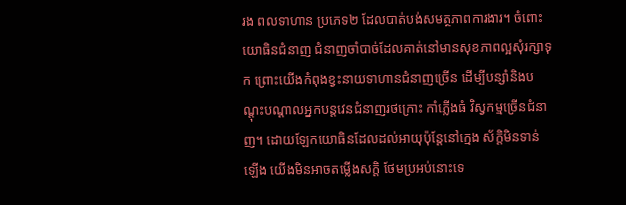រង ពលទាហាន ប្រភេទ២ ដែលបាត់បង់សមត្ថភាពការងារ។ ចំពោះយោធិនជំនាញ ជំនាញចាំបាច់ដែលគាត់នៅមានសុខភាពល្អសុំរក្សាទុក ព្រោះយើងកំពុងខ្វះនាយទាហានជំនាញច្រើន ដើម្បីបន្សាំនិងបណ្ដុះបណ្ដាលអ្នកបន្ដវេនជំនាញរថក្រោះ កាំភ្លើងធំ វិស្វកម្មច្រើនជំនាញ។ ដោយឡែកយោធិនដែលដល់អាយុប៉ុន្ដែនៅក្មេង ស័ក្ដិមិនទាន់ឡើង យើងមិនអាចតម្លើងសក្ដិ ថែមប្រអប់នោះទេ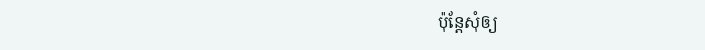ប៉ុន្ដែសុំឲ្យ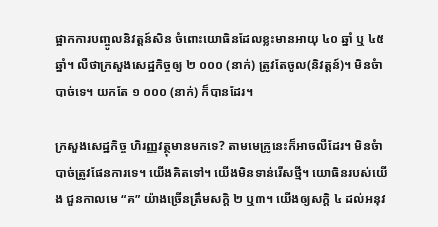ផ្អាកការបញ្ចូលនិវត្ដន៍សិន ចំពោះយោធិនដែលខ្លះមានអាយុ ៤០ ឆ្នាំ ឬ ៤៥ ឆ្នាំ។ លឺថាក្រសួងសេដ្ឋកិច្ចឲ្យ ២ ០០០ (នាក់) ត្រូវតែចូល(និវត្តន៍)។ មិនចំាបាច់ទេ។ យកតែ ១ ០០០ (នាក់) ក៏បានដែរ។

ក្រសួងសេដ្ឋកិច្ច ហិរញ្ញវត្ថុមានមកទេ? តាមមេក្រូនេះក៏អាចលឺដែរ។ មិនចំាបាច់ត្រូវផែនការទេ។ យើងគិតទៅ។ យើងមិនទាន់រើសថ្មី។ យោធិនរបស់យើង ជួនកាលមេ “គ” យ៉ាងច្រើនត្រឹមសក្ដិ ២ ឬ៣។ យើងឲ្យសក្ដិ ៤ ដល់អនុវ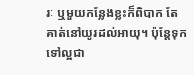រៈ ឬមួយកន្លែងខ្លះក៏ពិបាក តែគាត់នៅយូរដល់អាយុ។ ប៉ុន្ដែទុកទៅល្អជា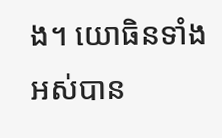ង។ យោធិនទាំងអស់បាន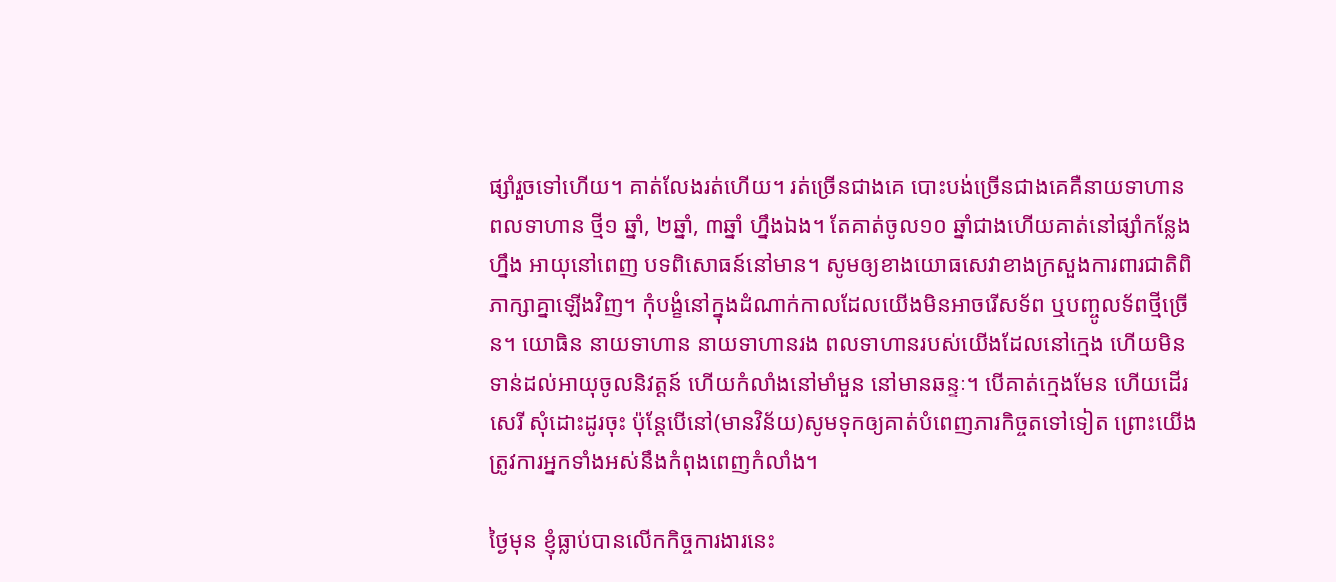ផ្សាំរួចទៅហើយ។ គាត់លែងរត់ហើយ។ រត់ច្រើនជាងគេ បោះបង់ច្រើនជាងគេគឺនាយទាហាន ពលទាហាន ថ្មី១ ឆ្នាំ, ២ឆ្នាំ, ៣ឆ្នាំ ហ្នឹងឯង។ តែគាត់ចូល១០ ឆ្នាំជាងហើយគាត់នៅផ្សាំកន្លែងហ្នឹង អាយុនៅពេញ បទពិសោធន៍នៅមាន។ សូមឲ្យខាងយោធសេវាខាងក្រសួងការពារជាតិពិភាក្សាគ្នាឡើងវិញ។ កុំបង្ខំនៅក្នុងដំណាក់កាលដែលយើងមិនអាចរើសទ័ព ឬបញ្ចូលទ័ពថ្មីច្រើន។ យោធិន នាយទាហាន នាយទាហានរង ពលទាហានរបស់យើងដែលនៅក្មេង ហើយមិនទាន់ដល់អាយុចូលនិវត្ដន៍ ហើយកំលាំងនៅមាំមួន នៅមានឆន្ទៈ។ បើគាត់ក្មេងមែន ហើយដើរសេរី សុំដោះដូរចុះ ប៉ុន្ដែបើនៅ(មានវិន័យ)សូមទុកឲ្យគាត់បំពេញភារកិច្ចតទៅទៀត ព្រោះយើងត្រូវការអ្នកទាំងអស់នឹងកំពុងពេញកំលាំង។

ថ្ងៃមុន ខ្ញុំធ្លាប់បានលើកកិច្ចការងារនេះ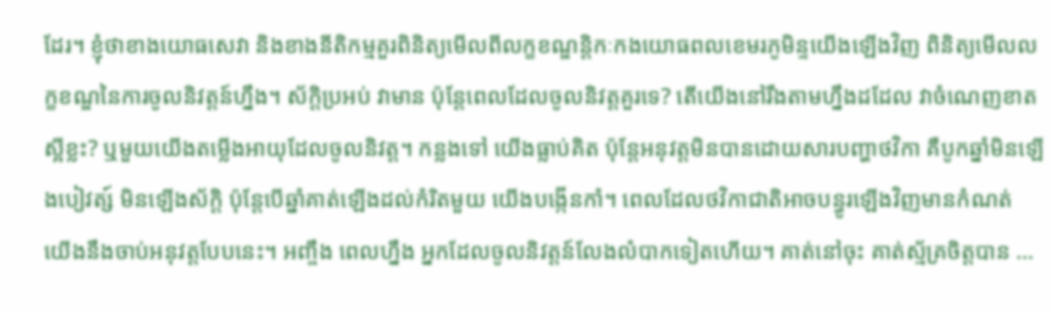ដែរ។ ខ្ញុំថាខាងយោធសេវា និងខាងនីតិកម្មគួរពិនិត្យមើលពីលក្ខខណ្ឌន្ដិកៈកងយោធពលខេមរភូមិន្ទយើងឡើងវិញ ពិនិត្យមើលលក្ខខណ្ឌនៃការចូលនិវត្ដន៍ហ្នឹង។ ស័ក្ដិប្រអប់ វាមាន ប៉ុន្ដែពេលដែលចូលនិវត្តគួរទេ? តើយើងនៅរឹងតាមហ្នឹងដដែល វាចំណេញខាតស្អីខ្លះ? ឬមួយយើងតម្លើងអាយុដែលចូលនិវត្ត។ កន្លងទៅ យើងធ្លាប់គិត ប៉ុន្ដែអនុវត្ដមិនបានដោយសារបញ្ហាថវិកា គឺបូកឆ្នាំមិនឡើងបៀវត្ស៍ មិនឡើងស័ក្ដិ ប៉ុន្ដែបើឆ្នាំគាត់ឡើងដល់កំរិតមួយ យើងបង្កើនកាំ។ ពេលដែលថវិកាជាតិអាចបន្ធូរឡើងវិញមានកំណត់ យើងនឹងចាប់អនុវត្ដបែបនេះ។ អញ្ចឹង ពេលហ្នឹង អ្នកដែលចូលនិវត្ដន៍លែងលំបាកទៀតហើយ។ គាត់នៅចុះ គាត់ស្ម័គ្រចិត្តបាន …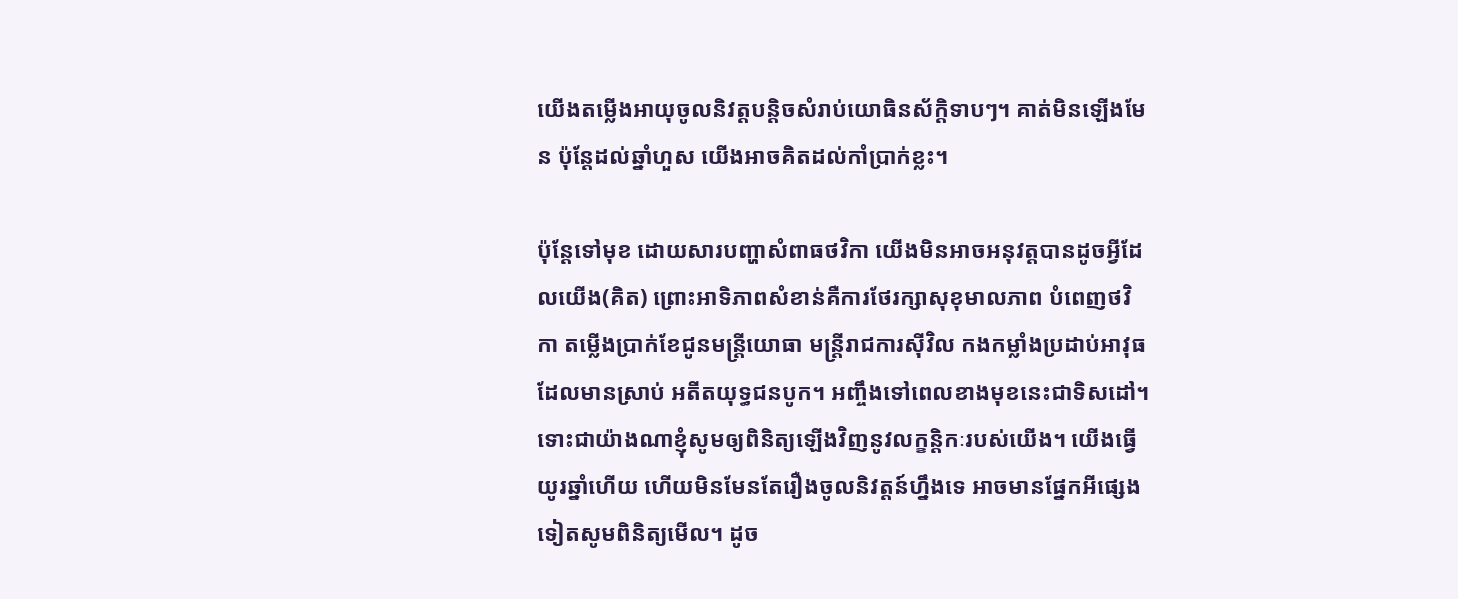យើងតម្លើងអាយុចូលនិវត្ដបន្ដិចសំរាប់យោធិនស័ក្ដិទាបៗ។ គាត់មិនឡើងមែន ប៉ុន្ដែដល់ឆ្នាំហួស យើងអាចគិតដល់កាំប្រាក់ខ្លះ។

ប៉ុន្ដែទៅមុខ ដោយសារបញ្ហាសំពាធថវិកា យើងមិនអាចអនុវត្ដបានដូចអ្វីដែលយើង(គិត) ព្រោះអាទិភាពសំខាន់គឺការថែរក្សាសុខុមាលភាព បំពេញថវិកា តម្លើងប្រាក់ខែជូនមន្ដ្រីយោធា មន្ដ្រីរាជការស៊ីវិល កងកម្លាំងប្រដាប់អាវុធ ដែលមានស្រាប់ អតីតយុទ្ធជនបូក។ អញ្ចឹងទៅពេលខាងមុខនេះជាទិសដៅ។ ទោះជាយ៉ាងណាខ្ញុំសូមឲ្យពិនិត្យឡើងវិញនូវលក្ខន្តិកៈរបស់យើង។ យើងធ្វើយូរឆ្នាំហើយ ហើយមិនមែនតែរឿងចូលនិវត្តន៍ហ្នឹងទេ អាចមានផ្នែកអីផ្សេងទៀតសូមពិនិត្យមើល។ ដូច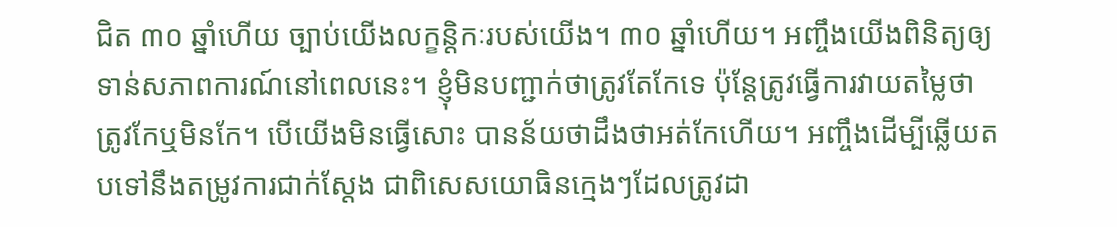ជិត ៣០ ឆ្នាំហើយ ច្បាប់យើងលក្ខន្តិកៈរបស់យើង។ ៣០ ឆ្នាំហើយ។ អញ្ចឹងយើងពិនិត្យឲ្យទាន់សភាពការណ៍នៅពេលនេះ។ ខ្ញុំមិនបញ្ជាក់ថាត្រូវតែកែទេ ប៉ុន្តែត្រូវធ្វើការវាយតម្លៃថា ត្រូវកែឬមិនកែ។ បើយើងមិនធ្វើសោះ បានន័យថាដឹងថាអត់កែហើយ។ អញ្ចឹងដើម្បីឆ្លើយតបទៅនឹងតម្រូវការជាក់ស្តែង ជាពិសេសយោធិនក្មេងៗដែលត្រូវដា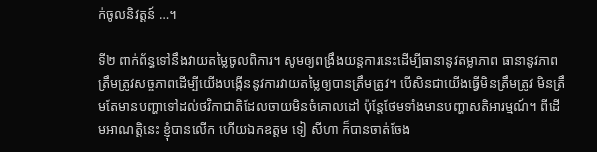ក់ចូលនិវត្តន៍ …។

ទី២ ពាក់ព័ន្ធទៅនឹងវាយតម្លៃចូលពិការ។ សូមឲ្យពង្រឹងយន្តការនេះដើម្បីធានានូវតម្លាភាព ធានានូវភាពត្រឹមត្រូវសច្ចភាពដើម្បីយើងបង្កើននូវការវាយតម្លៃឲ្យបានត្រឹមត្រូវ។ បើសិនជាយើងធ្វើមិនត្រឹមត្រូវ មិនត្រឹមតែមានបញ្ហាទៅដល់ថវិកាជាតិដែលចាយមិនចំគោលដៅ ប៉ុន្តែថែមទាំងមានបញ្ហាសតិអារម្មណ៍។ ពីដើមអាណត្តិនេះ ខ្ញុំបានលើក ហើយឯកឧត្តម ទៀ សីហា ក៏បានចាត់ចែង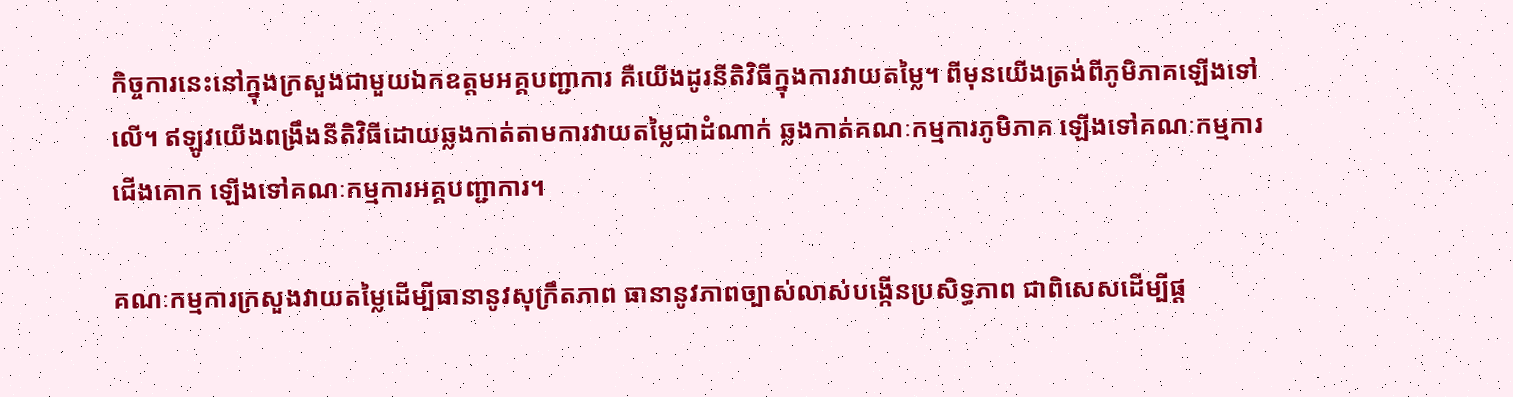កិច្ចការនេះនៅក្នុងក្រសួងជាមួយឯកឧត្តមអគ្គបញ្ជាការ គឺយើងដូរនីតិវិធីក្នុងការវាយតម្លៃ។ ពីមុនយើងត្រង់ពីភូមិភាគឡើងទៅលើ។ ឥឡូវយើងពង្រឹងនីតិវិធីដោយឆ្លងកាត់តាមការវាយតម្លៃជាដំណាក់ ឆ្លងកាត់គណៈកម្មការភូមិភាគ ឡើងទៅគណៈកម្មការជើងគោក ឡើងទៅគណៈកម្មការអគ្គបញ្ជាការ។

គណៈកម្មការក្រសួងវាយតម្លៃដើម្បីធានានូវសុក្រឹតភាព ធានានូវភាពច្បាស់លាស់បង្កើនប្រសិទ្ធភាព ជាពិសេសដើម្បីផ្ត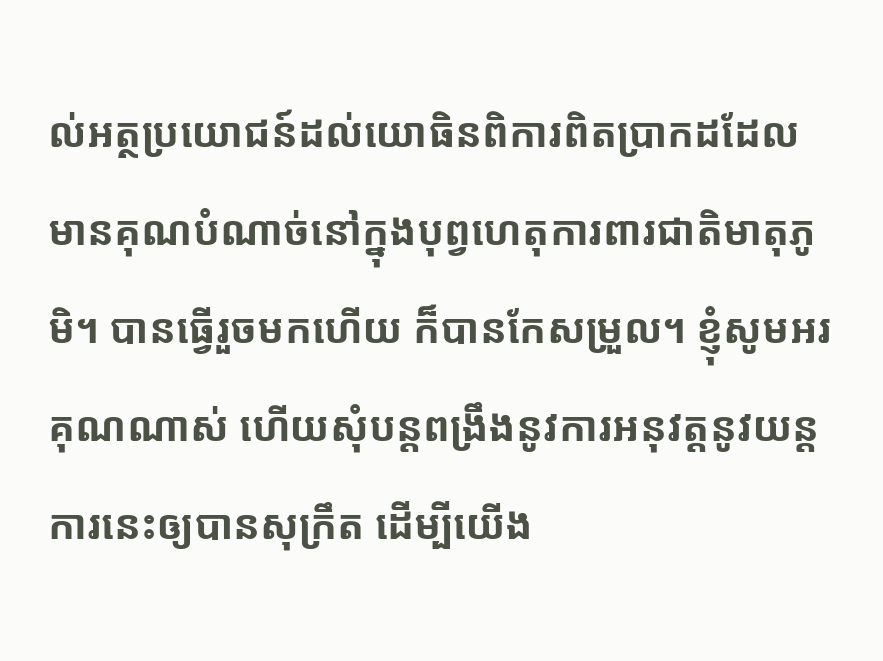ល់អត្ថប្រយោជន៍ដល់យោធិនពិការពិតប្រាកដដែលមានគុណបំណាច់នៅក្នុងបុព្វហេតុការពារជាតិមាតុភូមិ។ បានធ្វើរួចមកហើយ ក៏បានកែសម្រួល។ ខ្ញុំសូមអរគុណណាស់ ហើយសុំបន្តពង្រឹងនូវការអនុវត្តនូវយន្តការនេះឲ្យបានសុក្រឹត ដើម្បីយើង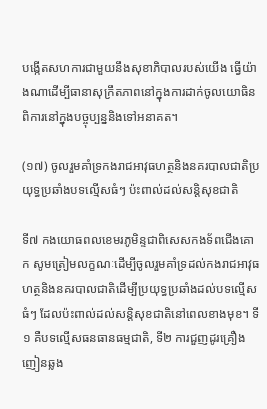បង្កើតសហការជាមួយនឹងសុខាភិបាលរបស់យើង ធ្វើយ៉ាងណាដើម្បីធានាសុក្រឹតភាពនៅក្នុងការដាក់ចូលយោធិនពិការនៅក្នុងបច្ចុប្បន្ននិងទៅអនាគត។

(១៧) ចូលរួមគាំទ្រកងរាជអាវុធហត្ថនិងនគរបាលជាតិប្រយុទ្ធប្រឆាំងបទល្មើសធំៗ ប៉ះពាល់ដល់សន្តិសុខជាតិ

ទី៧ កងយោធពលខេមរភូមិន្ទជាពិសេសកងទ័ពជើងគោក សូមត្រៀមលក្ខណៈដើម្បីចូលរួមគាំទ្រដល់កងរាជអាវុធហត្ថនិងនគរបាលជាតិដើម្បីប្រយុទ្ធប្រឆាំងដល់បទល្មើសធំៗ ដែលប៉ះពាល់ដល់សន្តិសុខជាតិនៅពេលខាងមុខ។ ទី១ គឺបទល្មើសធនធានធម្មជាតិ, ទី២ ការជួញដូរគ្រឿងញៀនឆ្លង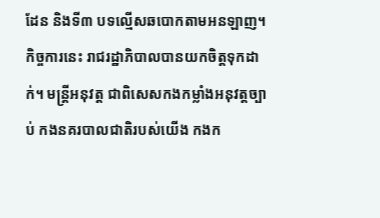ដែន និងទី៣ បទល្មើសឆបោកតាមអនឡាញ។ កិច្ចការនេះ រាជរដ្ឋាភិបាលបានយកចិត្តទុកដាក់។ មន្រ្តីអនុវត្ត ជាពិសេសកងកម្លាំងអនុវត្តច្បាប់ កងនគរបាលជាតិរបស់យើង កងក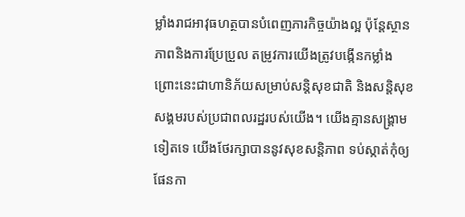ម្លាំងរាជអាវុធហត្ថបានបំពេញភារកិច្ចយ៉ាងល្អ ប៉ុន្តែស្ថានភាពនិងការប្រែប្រួល តម្រូវការយើងត្រូវបង្កើនកម្លាំង ព្រោះនេះជាហានិភ័យសម្រាប់សន្តិសុខជាតិ និងសន្តិសុខសង្គមរបស់ប្រជាពលរដ្ឋរបស់យើង។ យើងគ្មានសង្រ្គាមទៀតទេ យើងថែរក្សាបាននូវសុខសន្តិភាព ទប់ស្កាត់កុំឲ្យផែនកា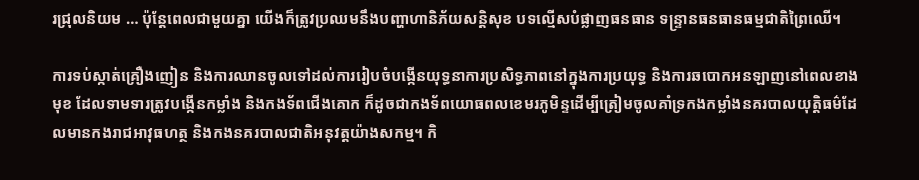រជ្រុលនិយម … ប៉ុន្តែពេលជាមួយគ្នា យើងក៏ត្រូវប្រឈមនឹងបញ្ហាហានិភ័យសន្តិសុខ បទល្មើសបំផ្លាញធនធាន ទន្ទ្រានធនធានធម្មជាតិព្រៃឈើ។

ការទប់ស្កាត់គ្រឿងញៀន និងការឈានចូលទៅដល់ការរៀបចំបង្កើនយុទ្ធនាការប្រសិទ្ធភាពនៅក្នុងការប្រយុទ្ធ និងការឆបោកអនឡាញនៅពេលខាងមុខ ដែលទាមទារត្រូវបង្កើនកម្លាំង និងកងទ័ពជើងគោក ក៏ដូចជាកងទ័ពយោធពលខេមរភូមិន្ទដើម្បីត្រៀមចូលគាំទ្រកងកម្លាំងនគរបាលយុត្តិធម៌ដែលមានកងរាជអាវុធហត្ថ និងកងនគរបាលជាតិអនុវត្តយ៉ាងសកម្ម។ កិ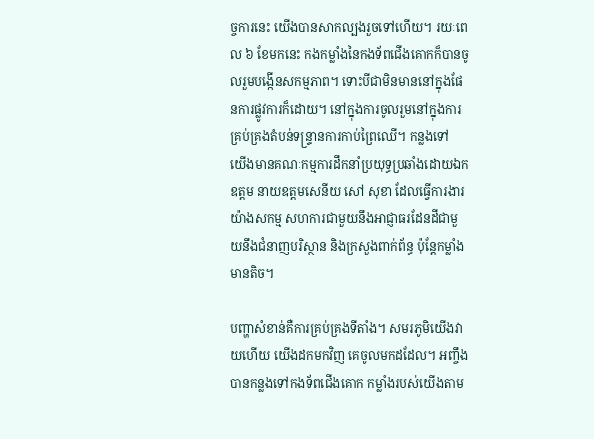ច្ចការនេះ យើងបានសាកល្បងរួចទៅហើយ។ រយៈពេល ៦ ខែមកនេះ កងកម្លាំងនៃកងទ័ពជើងគោកក៏បានចូលរួមបង្កើនសកម្មភាព។ ទោះបីជាមិនមាននៅក្នុងផែនការផ្លូវការក៏ដោយ។ នៅក្នុងការចូលរួមនៅក្នុងការគ្រប់គ្រងតំបន់ទន្រ្ទានការកាប់ព្រៃឈើ។ កន្លងទៅ យើងមានគណៈកម្មការដឹកនាំប្រយុទ្ធប្រឆាំងដោយឯកឧត្តម នាយឧត្តមសេនីយ សៅ សុខា ដែលធ្វើការងារយ៉ាងសកម្ម សហការជាមួយនឹងអាជ្ញាធរដែនដីជាមួយនឹងជំនាញបរិស្ថាន និងក្រសួងពាក់ព័ន្ធ ប៉ុន្តែកម្លាំងមានតិច។

បញ្ហាសំខាន់គឺការគ្រប់គ្រងទីតាំង។ សមរភូមិយើងវាយហើយ យើងដកមកវិញ គេចូលមកដដែល។ អញ្ចឹងបានកន្លងទៅកងទ័ពជើងគោក កម្លាំងរបស់យើងតាម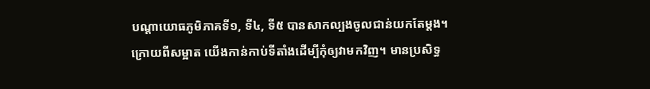បណ្តាយោធភូមិភាគទី១, ទី៤, ទី៥ បានសាកល្បងចូលជាន់យកតែម្តង។ ក្រោយពីសម្អាត យើងកាន់កាប់ទីតាំងដើម្បីកុំឲ្យវាមកវិញ។ មានប្រសិទ្ធ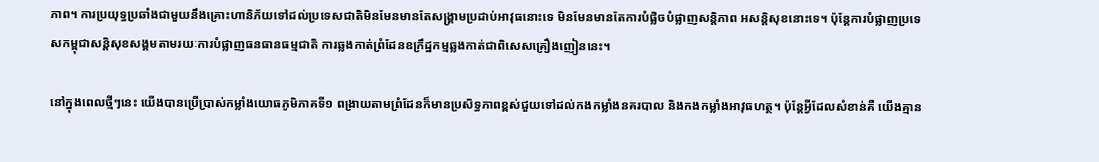ភាព។ ការប្រយុទ្ធប្រឆាំងជាមួយនឹងគ្រោះហានិភ័យទៅដល់ប្រទេសជាតិមិនមែនមានតែសង្រ្គាមប្រដាប់អាវុធនោះទេ មិនមែនមានតែការបំផ្លិចបំផ្លាញសន្តិភាព អសន្តិសុខនោះទេ។ ប៉ុន្តែការបំផ្លាញប្រទេសកម្ពុជាសន្តិសុខសង្គមតាមរយៈការបំផ្លាញធនធានធម្មជាតិ ការឆ្លងកាត់ព្រំដែនឧក្រឹដ្ឋកម្មឆ្លងកាត់ជាពិសេសគ្រឿងញៀននេះ។

នៅក្នុងពេលថ្មីៗនេះ យើងបានប្រើប្រាស់កម្លាំងយោធភូមិភាគទី១ ពង្រាយតាមព្រំដែនក៏មានប្រសិទ្ធភាពខ្ពស់ជួយទៅដល់កងកម្លាំងនគរបាល និងកងកម្លាំងអាវុធហត្ថ។ ប៉ុន្តែអ្វីដែលសំខាន់គឺ យើងគ្មាន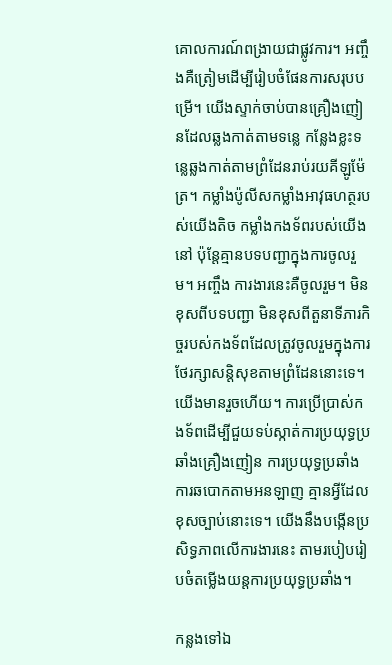គោលការណ៍ពង្រាយជាផ្លូវការ។ អញ្ចឹងគឺត្រៀមដើម្បីរៀបចំផែនការសរុបបម្រើ។ យើងស្ទាក់ចាប់បានគ្រឿងញៀនដែលឆ្លងកាត់តាមទន្លេ កន្លែងខ្លះទន្លេឆ្លងកាត់តាមព្រំដែនរាប់រយគីឡូម៉ែត្រ។ កម្លាំងប៉ូលីសកម្លាំងអាវុធហត្ថរបស់យើងតិច កម្លាំងកងទ័ពរបស់យើងនៅ ប៉ុន្តែគ្មានបទបញ្ជាក្នុងការចូលរួម។ អញ្ចឹង ការងារនេះគឺចូលរួម។ មិនខុសពីបទបញ្ជា មិនខុសពីតួនាទីភារកិច្ចរបស់កងទ័ពដែលត្រូវចូលរួមក្នុងការថែរក្សាសន្តិសុខតាមព្រំដែននោះទេ។ យើងមានរួចហើយ។ ការប្រើប្រាស់កងទ័ពដើម្បីជួយទប់ស្កាត់ការប្រយុទ្ធប្រឆាំងគ្រឿងញៀន ការប្រយុទ្ធប្រឆាំងការឆបោកតាមអនឡាញ គ្មានអ្វីដែលខុសច្បាប់នោះទេ។ យើងនឹងបង្កើនប្រសិទ្ធភាពលើការងារនេះ តាមរបៀបរៀបចំតម្លើងយន្តការប្រយុទ្ធប្រឆាំង។

កន្លងទៅឯ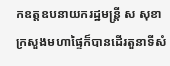កឧត្តឧបនាយករដ្ឋមន្ត្រី ស សុខា ក្រសួងមហាផ្ទៃក៏បានដើរតួនាទីសំ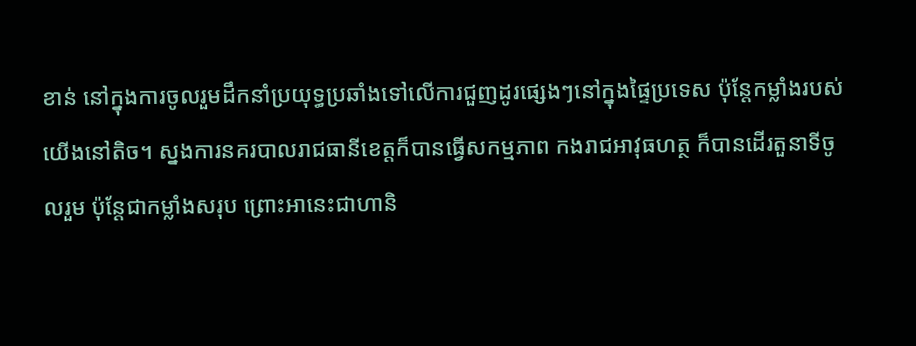ខាន់ នៅក្នុងការចូលរួមដឹកនាំប្រយុទ្ធប្រឆាំងទៅលើការជួញដូរផ្សេងៗនៅក្នុងផ្ទៃប្រទេស ប៉ុន្តែកម្លាំងរបស់យើងនៅតិច។ ស្នងការនគរបាលរាជធានីខេត្តក៏បានធ្វើសកម្មភាព កងរាជអាវុធហត្ថ ក៏បានដើរតួនាទីចូលរួម ប៉ុន្តែជាកម្លាំងសរុប ព្រោះអានេះជាហានិ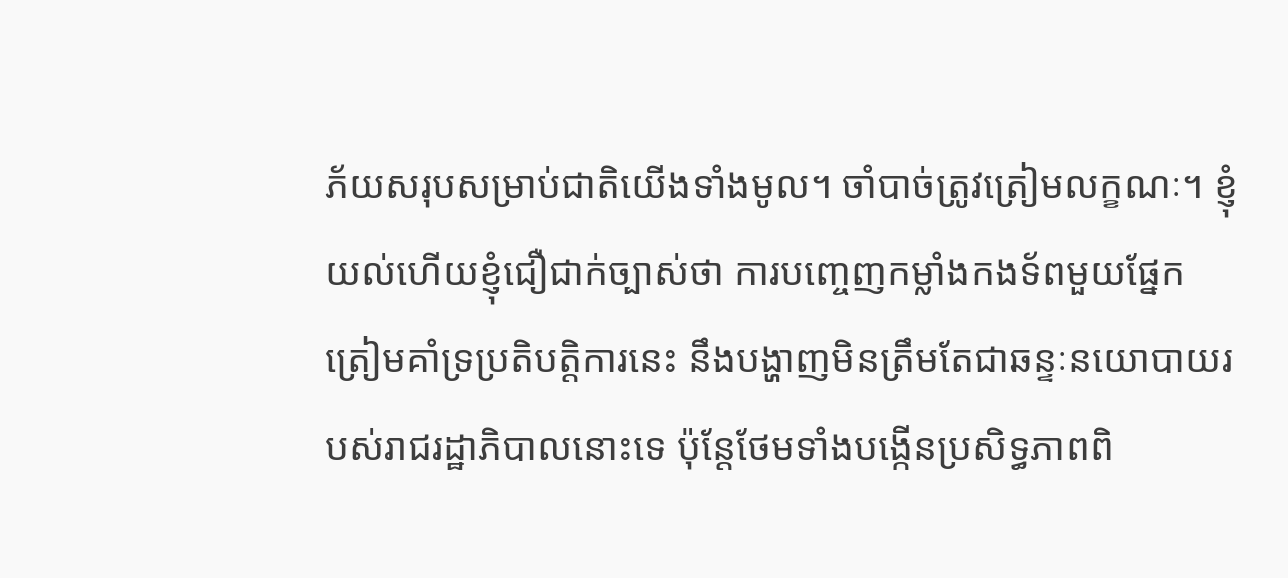ភ័យសរុបសម្រាប់ជាតិយើងទាំងមូល។ ចាំបាច់ត្រូវត្រៀមលក្ខណៈ។ ខ្ញុំយល់ហើយខ្ញុំជឿជាក់ច្បាស់ថា ការបញ្ចេញកម្លាំងកងទ័ពមួយផ្នែកត្រៀមគាំទ្រប្រតិបត្តិការនេះ នឹងបង្ហាញមិនត្រឹមតែជាឆន្ទៈនយោបាយរបស់រាជរដ្ឋាភិបាលនោះទេ ប៉ុន្តែថែមទាំងបង្កើនប្រសិទ្ធភាពពិ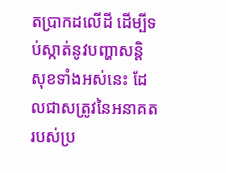តប្រាកដលើដី ដើម្បីទប់ស្កាត់នូវបញ្ហាសន្តិសុខទាំងអស់នេះ ដែលជាសត្រូវនៃអនាគតរបស់ប្រ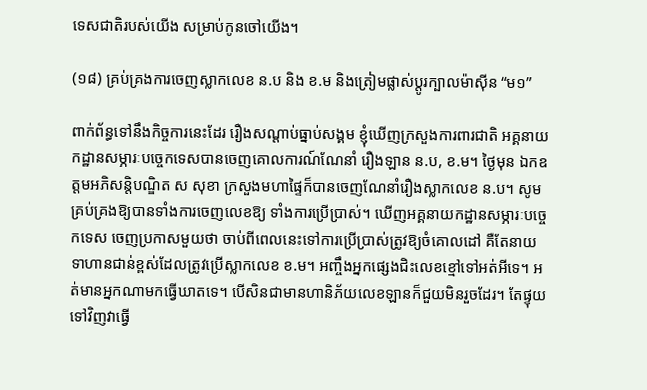ទេសជាតិរបស់យើង សម្រាប់កូនចៅយើង។

(១៨) គ្រប់គ្រងការចេញស្លាកលេខ ន.ប និង ខ.ម និងត្រៀមផ្លាស់ប្តូរក្បាលម៉ាស៊ីន “ម១”

ពាក់ព័ន្ធទៅនឹងកិច្ចការនេះដែរ រឿងសណ្តាប់ធ្នាប់សង្គម ខ្ញុំឃើញក្រសួងការពារជាតិ អគ្គនាយកដ្ឋានសម្ភារៈបច្ចេកទេសបានចេញគោលការណ៍ណែនាំ រឿងឡាន ន.ប, ខ.ម។ ថ្ងៃមុន ឯកឧត្តមអភិសន្តិបណ្ឌិត ស សុខា ក្រសួងមហាផ្ទៃក៏បានចេញណែនាំរឿងស្លាកលេខ ន.ប។ សូមគ្រប់គ្រងឱ្យបានទាំងការចេញលេខឱ្យ ទាំងការប្រើប្រាស់។ ឃើញអគ្គនាយកដ្ឋានសម្ភារៈបច្ចេកទេស ចេញប្រកាសមួយថា ចាប់ពីពេលនេះទៅការប្រើប្រាស់ត្រូវឱ្យចំគោលដៅ គឺតែនាយទាហានជាន់ខ្ពស់ដែលត្រូវប្រើស្លាកលេខ ខ.ម។ អញ្ចឹងអ្នកផ្សេងជិះលេខខ្មៅទៅអត់អីទេ។ អត់មានអ្នកណាមកធ្វើឃាតទេ។ បើសិនជាមានហានិភ័យលេខឡានក៏ជួយមិនរួចដែរ។ តែផ្ទុយទៅវិញវាធ្វើ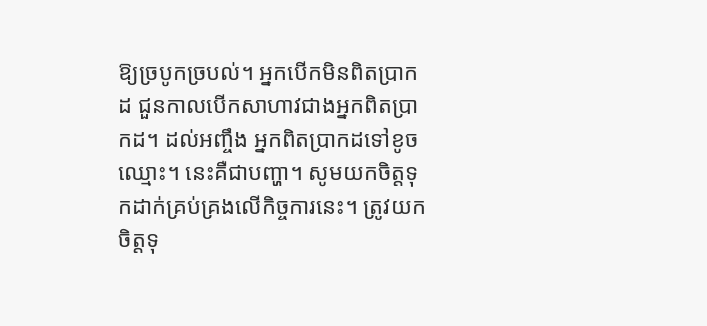ឱ្យច្របូកច្របល់។ អ្នកបើកមិនពិតប្រាកដ ជួនកាលបើកសាហាវជាងអ្នកពិតប្រាកដ។ ដល់អញ្ចឹង អ្នកពិតប្រាកដទៅខូចឈ្មោះ។ នេះគឺជាបញ្ហា។ សូមយកចិត្តទុកដាក់គ្រប់គ្រងលើកិច្ចការនេះ។ ត្រូវយកចិត្តទុ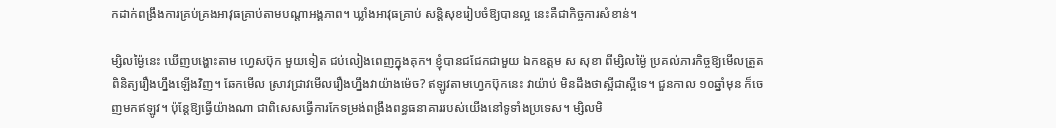កដាក់ពង្រឹងការគ្រប់គ្រងអាវុធគ្រាប់តាមបណ្តាអង្គភាព។ ឃ្លាំងអាវុធគ្រាប់ សន្តិសុខរៀបចំឱ្យបានល្អ នេះគឺជាកិច្ចការសំខាន់។

ម្សិលម៉្ងៃនេះ ឃើញបង្ហោះតាម ហ្វេសប៊ុក មួយទៀត ជប់លៀងពេញក្នុងគុក។ ខ្ញុំបានជជែកជាមួយ ឯកឧត្តម ស សុខា ពីម្សិលម៉្ងៃ ប្រគល់ភារកិច្ចឱ្យមើលត្រួតពិនិត្យរឿងហ្នឹងឡើងវិញ។ ឆែកមើល ស្រាវជ្រាវមើលរឿងហ្នឹងវាយ៉ាងម៉េច? ឥឡូវតាមហ្វេកប៊ុកនេះ វាយ៉ាប់ មិនដឹងថាស្អីជាស្អីទេ។ ជួនកាល ១០ឆ្នាំមុន ក៏ចេញមកឥឡូវ។ ប៉ុន្តែឱ្យធ្វើយ៉ាងណា ជាពិសេសធ្វើការកែទម្រង់ពង្រឹងពន្ធធនាគាររបស់យើងនៅទូទាំងប្រទេស។ ម្សិលមិ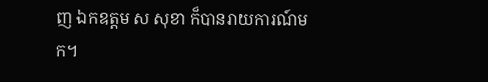ញ ឯកឧត្តម ស សុខា ក៏បានរាយការណ៍មក។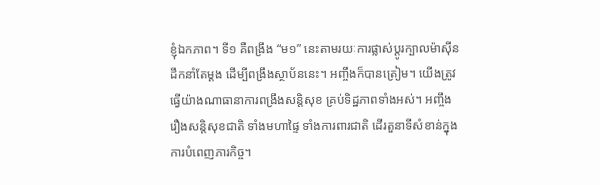ខ្ញុំឯកភាព។ ទី១ គឺពង្រឹង “ម១” នេះតាមរយៈការផ្លាស់ប្តូរក្បាលម៉ាស៊ីនដឹកនាំតែម្តង ដើម្បីពង្រឹងស្ថាប័ននេះ។ អញ្ចឹងក៏បានត្រៀម។ យើងត្រូវធ្វើយ៉ាងណាធានាការពង្រឹងសន្តិសុខ គ្រប់ទិដ្ឋភាពទាំងអស់។ អញ្ចឹងរឿងសន្តិសុខជាតិ ទាំងមហាផ្ទៃ ទាំងការពារជាតិ ដើរតួនាទីសំខាន់ក្នុងការបំពេញភារកិច្ច។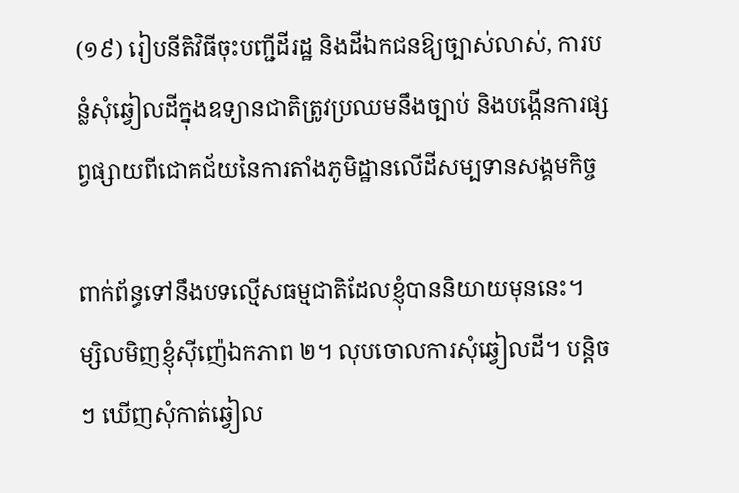(១៩) រៀបនីតិវិធីចុះបញ្ជីដីរដ្ឋ និងដីឯកជនឱ្យច្បាស់លាស់, ការបន្លំសុំឆ្វៀលដីក្នុងឧទ្យានជាតិត្រូវប្រឈមនឹងច្បាប់ និងបង្កើនការផ្សព្វផ្សាយពីជោគជ័យនៃការតាំងភូមិដ្ឋានលើដីសម្បទានសង្គមកិច្ច

ពាក់ព័ន្ធទៅនឹងបទល្មើសធម្មជាតិដែលខ្ញុំបាននិយាយមុននេះ។ ម្សិលមិញខ្ញុំស៊ីញ៉េឯកភាព ២។ លុបចោលការសុំឆ្វៀលដី។ បន្តិចៗ ឃើញសុំកាត់ឆ្វៀល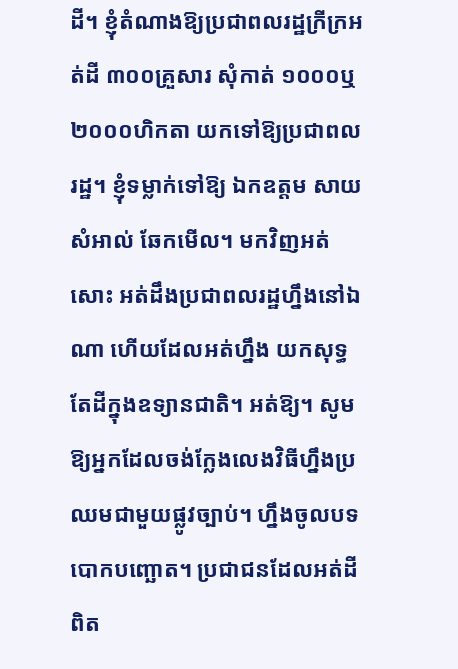ដី។ ខ្ញុំតំណាងឱ្យប្រជាពលរដ្ឋក្រីក្រអត់ដី ៣០០គ្រួសារ សុំកាត់ ១០០០ឬ ២០០០ហិកតា យកទៅឱ្យប្រជាពលរដ្ឋ។ ខ្ញុំទម្លាក់ទៅឱ្យ ឯកឧត្តម សាយ សំអាល់ ឆែកមើល។ មកវិញអត់សោះ អត់ដឹងប្រជាពលរដ្ឋហ្នឹងនៅឯណា ហើយដែលអត់ហ្នឹង យកសុទ្ធតែដីក្នុងឧទ្យានជាតិ។ អត់ឱ្យ។ សូមឱ្យអ្នកដែលចង់ក្លែងលេងវិធីហ្នឹងប្រឈមជាមួយផ្លូវច្បាប់។ ហ្នឹងចូលបទបោកបញ្ឆោត។ ប្រជាជនដែលអត់ដីពិត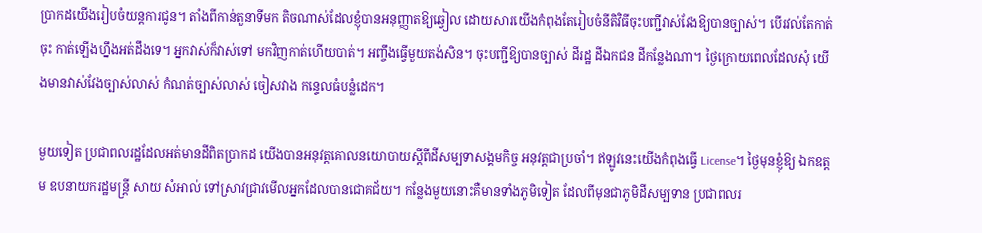ប្រាកដយើងរៀបចំយន្តការជូន។ តាំងពីកាន់តួនាទីមក តិចណាស់ដែលខ្ញុំបានអនុញ្ញាតឱ្យឆ្វៀល ដោយសារយើងកំពុងតែរៀបចំនីតិវិធីចុះបញ្ជីវាស់វែងឱ្យបានច្បាស់។ បើរវល់តែកាត់ចុះ កាត់ឡើងហ្នឹងអត់ដឹងទេ។ អ្នកវាស់ក៏វាស់ទៅ មកវិញកាត់ហើយបាត់។ អញ្ចឹងធ្វើមួយតង់សិន។ ចុះបញ្ជីឱ្យបានច្បាស់ ដីរដ្ឋ ដីឯកជន ដីកន្លែងណា។ ថ្ងៃក្រោយពេលដែលសុំ យើងមានវាស់វែងច្បាស់លាស់ កំណត់ច្បាស់លាស់ ចៀសវាង កន្ទេលធំបន្លំដេក។

មួយទៀត ប្រជាពលរដ្ឋដែលអត់មានដីពិតប្រាកដ យើងបានអនុវត្តគោលនយោបាយស្តីពីដីសម្បទាសង្គមកិច្ច អនុវត្តជាប្រចាំ។ ឥឡូវនេះយើងកំពុងធ្វើ License។ ថ្ងៃមុនខ្ញុំឱ្យ ឯកឧត្តម ឧបនាយករដ្ឋមន្ត្រី សាយ សំអាល់ ទៅស្រាវជ្រាវមើលអ្នកដែលបានជោគជ័យ។ កន្លែងមួយនោះគឺមានទាំងភូមិទៀត ដែលពីមុនជាភូមិដីសម្បទាន ប្រជាពលរ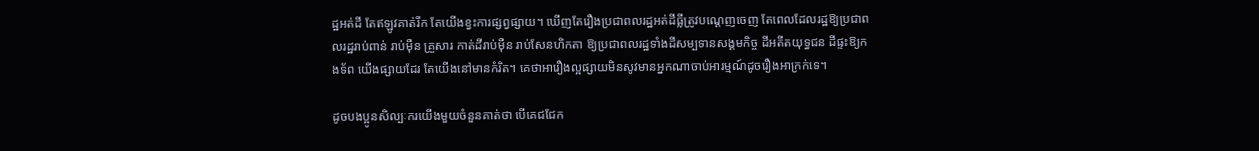ដ្ឋអត់ដី តែឥឡូវគាត់រីក តែយើងខ្វះការផ្សព្វផ្សាយ។ ឃើញតែរឿងប្រជាពលរដ្ឋអត់ដីធ្លីត្រូវបណ្តេញចេញ តែពេលដែលរដ្ឋឱ្យប្រជាពលរដ្ឋរាប់ពាន់ រាប់ម៉ឺន គ្រួសារ កាត់ដីរាប់ម៉ឺន រាប់សែនហិកតា ឱ្យប្រជាពលរដ្ឋទាំងដីសម្បទានសង្គមកិច្ច ដីអតីតយុទ្ធជន ដីផ្ទះឱ្យកងទ័ព យើងផ្សាយដែរ តែយើងនៅមានកំរិត។ គេថាអារឿងល្អផ្សាយមិនសូវមានអ្នកណាចាប់អារម្មណ៍ដូចរឿងអាក្រក់ទេ។

ដូចបងប្អូនសិល្បៈករយើងមួយចំនួនគាត់ថា បើគេជជែក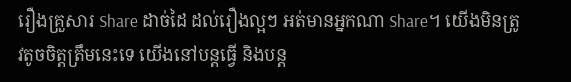រឿងគ្រួសារ Share ដាច់ដៃ ដល់រឿងល្អៗ អត់មានអ្នកណា Share។ យើងមិនត្រូវតូចចិត្តត្រឹមនេះទេ យើងនៅបន្តធ្វើ និងបន្ត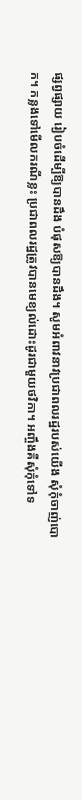ផ្សព្វផ្សាយ រៀបចំដើម្បីឱ្យបានដឹង បំផុសឱ្យបានដឹង។ សូមអំពាវនាវប្រជាពលរដ្ឋរបស់យើង សុំកុំចាញ់បោក។ កន្លងទៅមើលករណីខ្លះ ប្រជាពលរដ្ឋត្រូវបានមេខ្យល់ដោះដូរជាមួយថវិកា។ អញ្ចឹងគឺសុំកុំទៅទ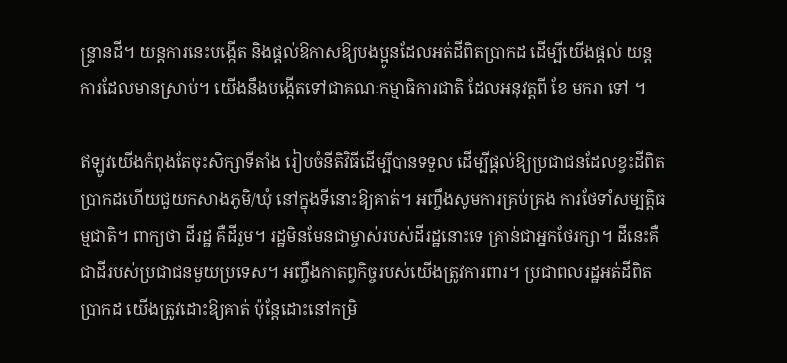ន្ទ្រានដី។ យន្តការនេះបង្កើត និងផ្តល់ឱកាសឱ្យបងប្អូនដែលអត់ដីពិតប្រាកដ ដើម្បីយើងផ្តល់ យន្តការដែលមានស្រាប់។ យើងនឹងបង្កើតទៅជាគណៈកម្មាធិការជាតិ ដែលអនុវត្តពី ខែ មករា ទៅ ។

ឥឡូវយើងកំពុងតែចុះសិក្សាទីតាំង រៀបចំនីតិវិធីដើម្បីបានទទួល ដើម្បីផ្តល់ឱ្យប្រជាជនដែលខ្វះដីពិតប្រាកដហើយជួយកសាងភូមិ/ឃុំ នៅក្នុងទីនោះឱ្យគាត់។ អញ្ចឹងសូមការគ្រប់គ្រង ការថែទាំសម្បត្តិធម្មជាតិ។ ពាក្យថា ដីរដ្ឋ គឺដីរួម។ រដ្ឋមិនមែនជាម្ចាស់របស់ដីរដ្ឋនោះទេ គ្រាន់ជាអ្នកថែរក្សា។ ដីនេះគឺជាដីរបស់ប្រជាជនមួយប្រទេស។ អញ្ចឹងកាតព្វកិច្ចរបស់យើងត្រូវការពារ។ ប្រជាពលរដ្ឋអត់ដីពិតប្រាកដ យើងត្រូវដោះឱ្យគាត់ ប៉ុន្តែដោះនៅកម្រិ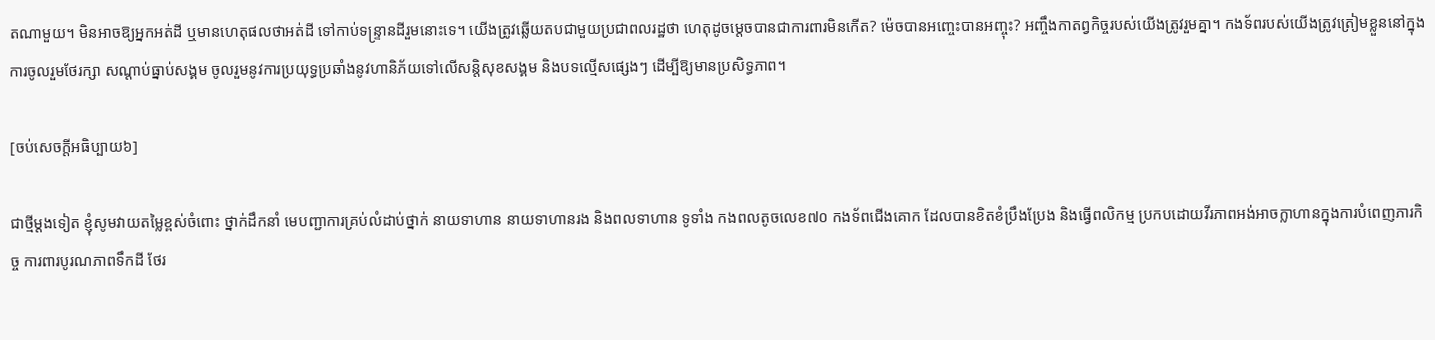តណាមួយ។ មិនអាចឱ្យអ្នកអត់ដី ឬមានហេតុផលថាអត់ដី ទៅកាប់ទន្ទ្រានដីរួមនោះទេ។ យើងត្រូវឆ្លើយតបជាមួយប្រជាពលរដ្ឋថា ហេតុដូចម្តេចបានជាការពារមិនកើត? ម៉េចបានអញ្ចេះបានអញ្ចុះ? អញ្ចឹងកាតព្វកិច្ចរបស់យើងត្រូវរួមគ្នា។ កងទ័ពរបស់យើងត្រូវត្រៀមខ្លួននៅក្នុងការចូលរួមថែរក្សា សណ្តាប់ធ្នាប់សង្គម ចូលរួមនូវការប្រយុទ្ធប្រឆាំងនូវហានិភ័យទៅលើសន្តិសុខសង្គម និងបទល្មើសផ្សេងៗ ដើម្បីឱ្យមានប្រសិទ្ធភាព។

[ចប់សេចក្តីអធិប្បាយ៦]

ជាថ្មីម្តងទៀត ខ្ញុំសូមវាយតម្លៃខ្ពស់ចំពោះ ថ្នាក់ដឹកនាំ មេបញ្ជាការគ្រប់លំដាប់ថ្នាក់ នាយទាហាន នាយទាហានរង និងពលទាហាន ទូទាំង កងពលតូចលេខ៧០ កងទ័ពជើងគោក ដែលបានខិតខំប្រឹងប្រែង និងធ្វើពលិកម្ម ប្រកបដោយវីរភាពអង់អាចក្លាហានក្នុងការបំពេញភារកិច្ច ការពារបូរណភាពទឹកដី ថែរ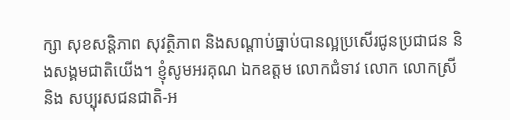ក្សា សុខសន្តិភាព សុវត្ថិភាព និងសណ្តាប់ធ្នាប់បានល្អប្រសើរជូនប្រជាជន និងសង្គមជាតិយើង។ ខ្ញុំសូមអរគុណ ឯកឧត្តម លោកជំទាវ លោក លោកស្រី និង សប្បុរសជនជាតិ-អ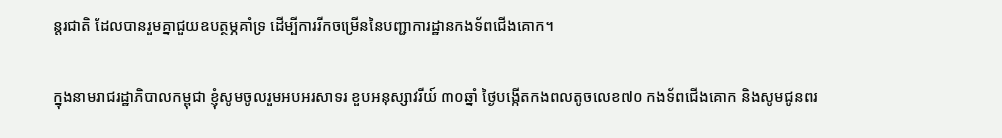ន្តរជាតិ ដែលបានរួមគ្នាជួយឧបត្ថម្ភគាំទ្រ ដើម្បីការរីកចម្រើននៃបញ្ជាការដ្ឋានកងទ័ពជើងគោក។

ក្នុងនាមរាជរដ្ឋាភិបាលកម្ពុជា ខ្ញុំសូមចូលរួមអបអរសាទរ ខួបអនុស្សាវរីយ៍ ៣០ឆ្នាំ ថ្ងៃបង្កើតកងពលតូចលេខ៧០ កងទ័ពជើងគោក និងសូមជូនពរ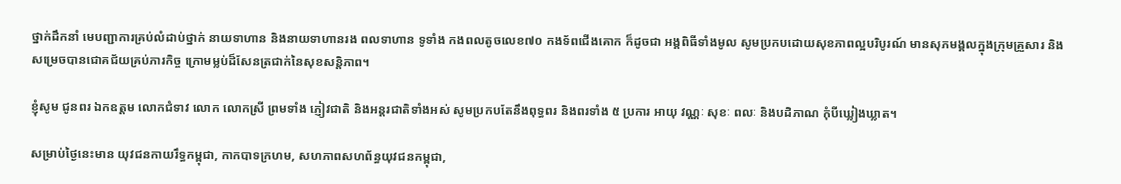ថ្នាក់ដឹកនាំ មេបញ្ជាការគ្រប់លំដាប់ថ្នាក់ នាយទាហាន និងនាយទាហានរង ពលទាហាន ទូទាំង កងពលតូចលេខ៧០ កងទ័ពជើងគោក ក៏ដូចជា អង្គពិធីទាំងមូល សូមប្រកបដោយសុខភាពល្អបរិបូរណ៍ មានសុភមង្គលក្នុងក្រុមគ្រួសារ និងសម្រេចបានជោគជ័យគ្រប់ភារកិច្ច ក្រោមម្លប់ដ៏សែនត្រជាក់នៃសុខសន្តិភាព។

ខ្ញុំសូម ជូនពរ ឯកឧត្តម លោកជំទាវ លោក លោកស្រី ព្រមទាំង ភ្ញៀវជាតិ និងអន្តរជាតិទាំងអស់ សូមប្រកបតែនឹងពុទ្ធពរ និងពរទាំង ៥ ប្រការ អាយុ វណ្ណៈ សុខៈ ពលៈ និងបដិភាណ កុំបីឃ្លៀងឃ្លាត។

សម្រាប់ថ្ងៃនេះមាន យុវជនកាយរឹទ្ធកម្ពុជា, កាកបាទក្រហម, សហភាពសហព័ន្ធយុវជនកម្ពុជា,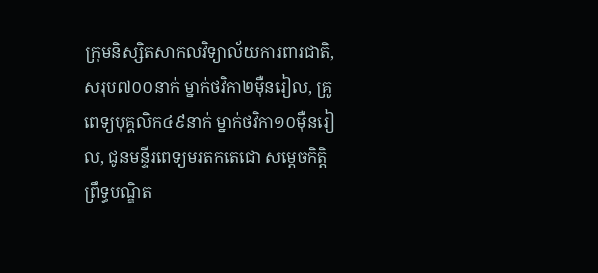ក្រុមនិស្សិតសាកលវិទ្យាល័យការពារជាតិ, សរុប៧០០នាក់ ម្នាក់ថវិកា២ម៉ឺនរៀល, គ្រូពេទ្យបុគ្គលិក៤៩នាក់ ម្នាក់ថវិកា១០ម៉ឺនរៀល, ជូនមន្ទីរពេទ្យមរតកតេជោ សម្ដេចកិត្តិព្រឹទ្ធបណ្ឌិត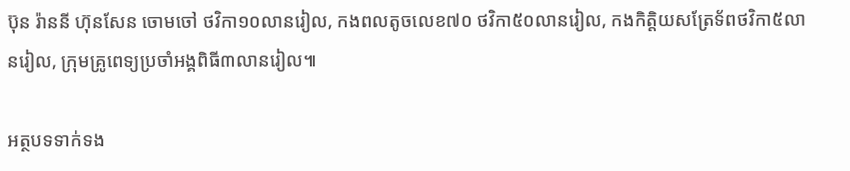ប៊ុន រ៉ាននី ហ៊ុនសែន ចោមចៅ ថវិកា១០លានរៀល, កងពលតូចលេខ៧០ ថវិកា៥០លានរៀល, កងកិត្តិយសត្រែទ័ពថវិកា៥លានរៀល, ក្រុមគ្រូពេទ្យប្រចាំអង្គពិធី៣លានរៀល៕

អត្ថបទទាក់ទង